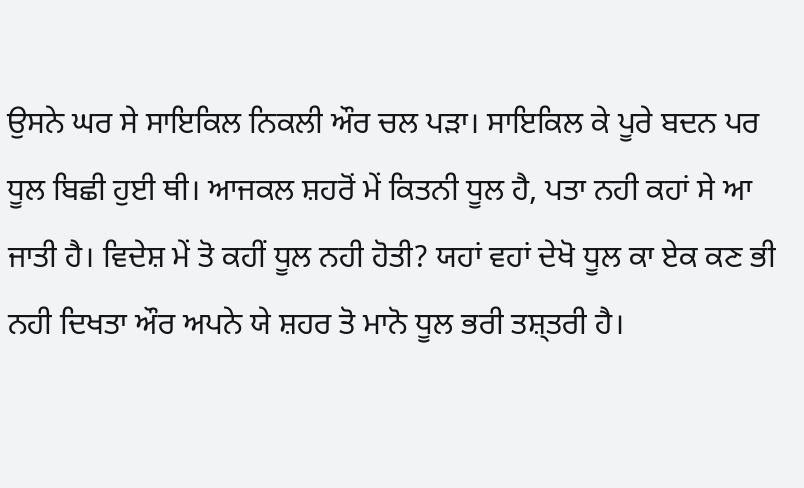ਉਸਨੇ ਘਰ ਸੇ ਸਾਇਕਿਲ ਨਿਕਲੀ ਔਰ ਚਲ ਪੜਾ। ਸਾਇਕਿਲ ਕੇ ਪੂਰੇ ਬਦਨ ਪਰ ਧੂਲ ਬਿਛੀ ਹੁਈ ਥੀ। ਆਜਕਲ ਸ਼ਹਰੋਂ ਮੇਂ ਕਿਤਨੀ ਧੂਲ ਹੈ, ਪਤਾ ਨਹੀ ਕਹਾਂ ਸੇ ਆ ਜਾਤੀ ਹੈ। ਵਿਦੇਸ਼ ਮੇਂ ਤੋ ਕਹੀਂ ਧੂਲ ਨਹੀ ਹੋਤੀ? ਯਹਾਂ ਵਹਾਂ ਦੇਖੋ ਧੂਲ ਕਾ ਏਕ ਕਣ ਭੀ ਨਹੀ ਦਿਖਤਾ ਔਰ ਅਪਨੇ ਯੇ ਸ਼ਹਰ ਤੋ ਮਾਨੋ ਧੂਲ ਭਰੀ ਤਸ਼੍ਤਰੀ ਹੈ।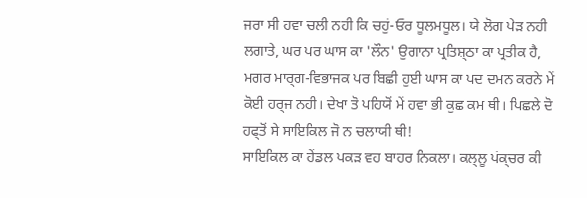ਜਰਾ ਸੀ ਹਵਾ ਚਲੀ ਨਹੀ ਕਿ ਚਹੁਂ-ਓਰ ਧੂਲਮਧੂਲ। ਯੇ ਲੋਗ ਪੇਡ਼ ਨਹੀ ਲਗਾਤੇ, ਘਰ ਪਰ ਘਾਸ ਕਾ 'ਲੌਨ' ਉਗਾਨਾ ਪ੍ਰਤਿਸ਼੍ਠਾ ਕਾ ਪ੍ਰਤੀਕ ਹੈ, ਮਗਰ ਮਾਰ੍ਗ-ਵਿਭਾਜਕ ਪਰ ਬਿਛੀ ਹੁਈ ਘਾਸ ਕਾ ਪਦ ਦਮਨ ਕਰਨੇ ਮੇਂ ਕੋਈ ਹਰ੍ਜ ਨਹੀ। ਦੇਖਾ ਤੋ ਪਹਿਯੋਂ ਮੇਂ ਹਵਾ ਭੀ ਕੁਛ ਕਮ ਥੀ। ਪਿਛਲੇ ਦੋ ਹਫ੍ਤੋਂ ਸੇ ਸਾਇਕਿਲ ਜੋ ਨ ਚਲਾਯੀ ਥੀ!
ਸਾਇਕਿਲ ਕਾ ਹੇਂਡਲ ਪਕੜ ਵਹ ਬਾਹਰ ਨਿਕਲਾ। ਕਲ੍ਲੂ ਪਂਕ੍ਚਰ ਕੀ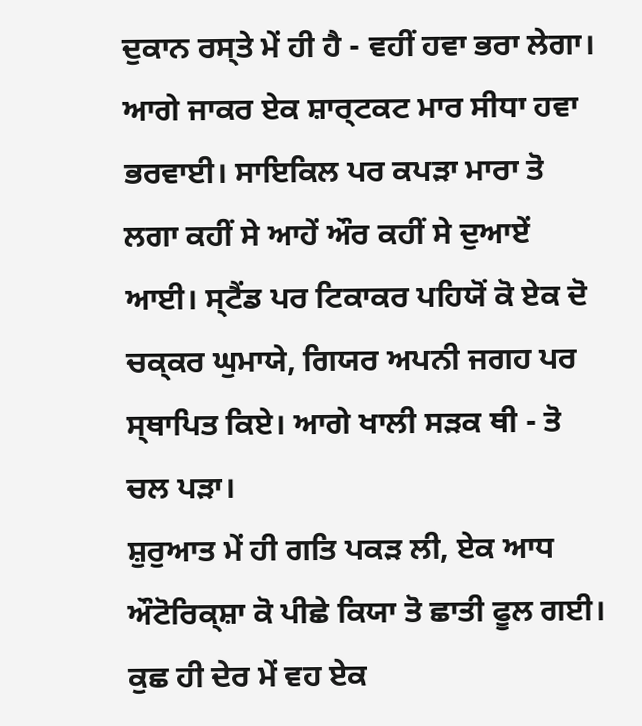ਦੁਕਾਨ ਰਸ੍ਤੇ ਮੇਂ ਹੀ ਹੈ - ਵਹੀਂ ਹਵਾ ਭਰਾ ਲੇਗਾ। ਆਗੇ ਜਾਕਰ ਏਕ ਸ਼ਾਰ੍ਟਕਟ ਮਾਰ ਸੀਧਾ ਹਵਾ ਭਰਵਾਈ। ਸਾਇਕਿਲ ਪਰ ਕਪਡ਼ਾ ਮਾਰਾ ਤੋ ਲਗਾ ਕਹੀਂ ਸੇ ਆਹੇਂ ਔਰ ਕਹੀਂ ਸੇ ਦੁਆਏਂ ਆਈ। ਸ੍ਟੈਂਡ ਪਰ ਟਿਕਾਕਰ ਪਹਿਯੋਂ ਕੋ ਏਕ ਦੋ ਚਕ੍ਕਰ ਘੁਮਾਯੇ, ਗਿਯਰ ਅਪਨੀ ਜਗਹ ਪਰ ਸ੍ਥਾਪਿਤ ਕਿਏ। ਆਗੇ ਖਾਲੀ ਸੜਕ ਥੀ - ਤੋ ਚਲ ਪੜਾ।
ਸ਼ੁਰੁਆਤ ਮੇਂ ਹੀ ਗਤਿ ਪਕੜ ਲੀ, ਏਕ ਆਧ ਔਟੋਰਿਕ੍ਸ਼ਾ ਕੋ ਪੀਛੇ ਕਿਯਾ ਤੋ ਛਾਤੀ ਫੂਲ ਗਈ। ਕੁਛ ਹੀ ਦੇਰ ਮੇਂ ਵਹ ਏਕ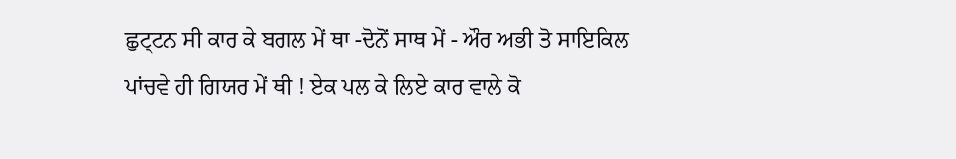ਛੁਟ੍ਟਨ ਸੀ ਕਾਰ ਕੇ ਬਗਲ ਮੇਂ ਥਾ -ਦੋਨੋਂ ਸਾਥ ਮੇਂ - ਔਰ ਅਭੀ ਤੋ ਸਾਇਕਿਲ ਪਾਂਚਵੇ ਹੀ ਗਿਯਰ ਮੇਂ ਥੀ ! ਏਕ ਪਲ ਕੇ ਲਿਏ ਕਾਰ ਵਾਲੇ ਕੋ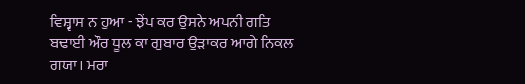ਵਿਸ਼੍ਵਾਸ ਨ ਹੁਆ - ਝੇਂਪ ਕਰ ਉਸਨੇ ਅਪਨੀ ਗਤਿ ਬਢਾਈ ਔਰ ਧੂਲ ਕਾ ਗੁਬਾਰ ਉੜਾਕਰ ਆਗੇ ਨਿਕਲ ਗਯਾ। ਮਰਾ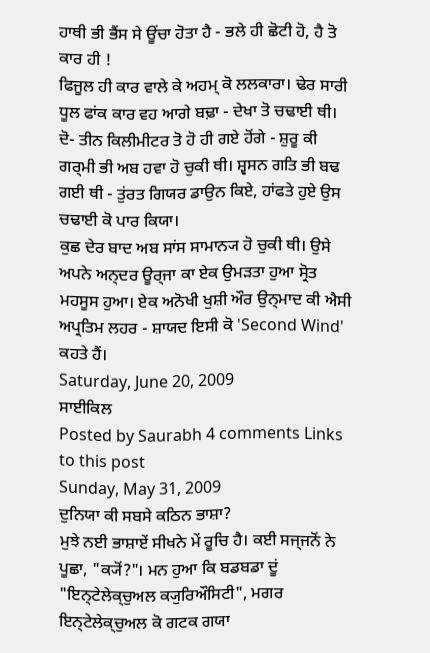ਹਾਥੀ ਭੀ ਭੈਂਸ ਸੇ ਊਂਚਾ ਹੋਤਾ ਹੈ - ਭਲੇ ਹੀ ਛੋਟੀ ਹੋ, ਹੈ ਤੋ ਕਾਰ ਹੀ !
ਫਿਜੂਲ ਹੀ ਕਾਰ ਵਾਲੇ ਕੇ ਅਹਮ੍ ਕੋ ਲਲਕਾਰਾ। ਢੇਰ ਸਾਰੀ ਧੂਲ ਫਾਂਕ ਕਾਰ ਵਹ ਆਗੇ ਬਢ਼ਾ - ਦੇਖਾ ਤੋ ਚਢਾਈ ਥੀ। ਦੋ- ਤੀਨ ਕਿਲੀਮੀਟਰ ਤੋ ਹੋ ਹੀ ਗਏ ਹੋਂਗੇ - ਸ਼ੁਰੂ ਕੀ ਗਰ੍ਮੀ ਭੀ ਅਬ ਹਵਾ ਹੋ ਚੁਕੀ ਥੀ। ਸ਼੍ਵਸਨ ਗਤਿ ਭੀ ਬਢ ਗਈ ਥੀ - ਤੁਂਰਤ ਗਿਯਰ ਡਾਉਨ ਕਿਏ, ਹਾਂਫਤੇ ਹੁਏ ਉਸ ਚਢਾਈ ਕੋ ਪਾਰ ਕਿਯਾ।
ਕੁਛ ਦੇਰ ਬਾਦ ਅਬ ਸਾਂਸ ਸਾਮਾਨ੍ਯ ਹੋ ਚੁਕੀ ਥੀ। ਉਸੇ ਅਪਨੇ ਅਨ੍ਦਰ ਊਰ੍ਜਾ ਕਾ ਏਕ ਉਮੜਤਾ ਹੁਆ ਸ੍ਰੋਤ ਮਹਸੂਸ ਹੁਆ। ਏਕ ਅਨੋਖੀ ਖੁਸ਼ੀ ਔਰ ਉਨ੍ਮਾਦ ਕੀ ਐਸੀ ਅਪ੍ਰਤਿਮ ਲਹਰ - ਸ਼ਾਯਦ ਇਸੀ ਕੋ 'Second Wind' ਕਹਤੇ ਹੈਂ।
Saturday, June 20, 2009
ਸਾਈਕਿਲ
Posted by Saurabh 4 comments Links to this post
Sunday, May 31, 2009
ਦੁਨਿਯਾ ਕੀ ਸਬਸੇ ਕਠਿਨ ਭਾਸ਼ਾ?
ਮੁਝੇ ਨਈ ਭਾਸ਼ਾਏਂ ਸੀਖਨੇ ਮੇਂ ਰੂਚਿ ਹੈ। ਕਈ ਸਜ੍ਜਨੋਂ ਨੇ ਪੂਛਾ, "ਕ੍ਯੋਂ?"। ਮਨ ਹੁਆ ਕਿ ਬਡਬਡਾ ਦੂਂ "ਇਨ੍ਟੇਲੇਕ੍ਚੁਅਲ ਕ੍ਯੁਰਿਔਸਿਟੀ", ਮਗਰ ਇਨ੍ਟੇਲੇਕ੍ਚੁਅਲ ਕੋ ਗਟਕ ਗਯਾ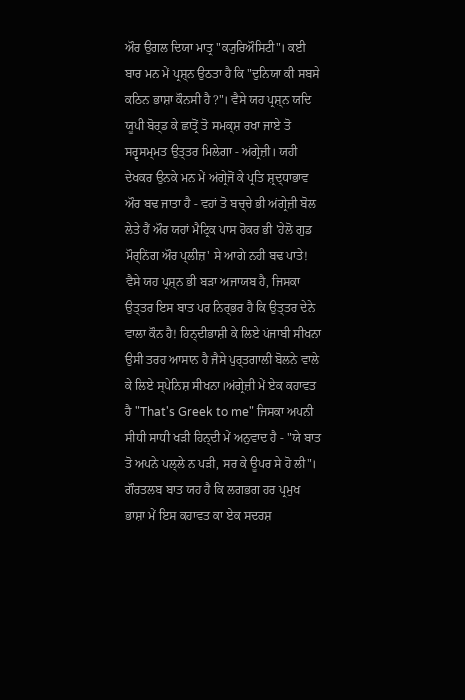ਔਰ ਉਗਲ ਦਿਯਾ ਮਾਤ੍ਰ "ਕ੍ਯੁਰਿਔਸਿਟੀ"। ਕਈ ਬਾਰ ਮਨ ਮੇਂ ਪ੍ਰਸ਼੍ਨ ਉਠਤਾ ਹੈ ਕਿ "ਦੁਨਿਯਾ ਕੀ ਸਬਸੇ ਕਠਿਨ ਭਾਸ਼ਾ ਕੌਨਸੀ ਹੈ?"। ਵੈਸੇ ਯਹ ਪ੍ਰਸ਼੍ਨ ਯਦਿ ਯੂਪੀ ਬੋਰ੍ਡ ਕੇ ਛਾਤ੍ਰੋਂ ਤੋ ਸਮਕ੍ਸ਼ ਰਖਾ ਜਾਏ ਤੋ ਸਰ੍ਵਸਮ੍ਮਤ ਉਤ੍ਤਰ ਮਿਲੇਗਾ - ਅਂਗ੍ਰੇਜ਼ੀ। ਯਹੀ ਦੇਖਕਰ ਉਨਕੇ ਮਨ ਮੇਂ ਅਂਗ੍ਰੇਜੋਂ ਕੇ ਪ੍ਰਤਿ ਸ਼੍ਰਦ੍ਧਾਭਾਵ ਔਰ ਬਢ ਜਾਤਾ ਹੈ - ਵਹਾਂ ਤੋ ਬਚ੍ਚੇ ਭੀ ਅਂਗ੍ਰੇਜ਼ੀ ਬੋਲ ਲੇਤੇ ਹੈਂ ਔਰ ਯਹਾਂ ਮੈਟ੍ਰਿਕ ਪਾਸ ਹੋਕਰ ਭੀ 'ਹੇਲੋ ਗੁਡ ਮੌਰ੍ਨਿਂਗ ਔਰ ਪ੍ਲੀਜ਼' ਸੇ ਆਗੇ ਨਹੀ ਬਢ ਪਾਤੇ!
ਵੈਸੇ ਯਹ ਪ੍ਰਸ਼੍ਨ ਭੀ ਬਡ਼ਾ ਅਜਾਯਬ ਹੈ, ਜਿਸਕਾ ਉਤ੍ਤਰ ਇਸ ਬਾਤ ਪਰ ਨਿਰ੍ਭਰ ਹੈ ਕਿ ਉਤ੍ਤਰ ਦੇਨੇ ਵਾਲਾ ਕੌਨ ਹੈ! ਹਿਨ੍ਦੀਭਾਸ਼ੀ ਕੇ ਲਿਏ ਪਂਜਾਬੀ ਸੀਖਨਾ ਉਸੀ ਤਰਹ ਆਸਾਨ ਹੈ ਜੈਸੇ ਪੁਰ੍ਤਗਾਲੀ ਬੋਲਨੇ ਵਾਲੇ ਕੇ ਲਿਏ ਸ੍ਪੇਨਿਸ਼ ਸੀਖਨਾ।ਅਂਗ੍ਰੇਜ਼ੀ ਮੇਂ ਏਕ ਕਹਾਵਤ ਹੈ "That's Greek to me" ਜਿਸਕਾ ਅਪਨੀ ਸੀਧੀ ਸਾਧੀ ਖੜੀ ਹਿਨ੍ਦੀ ਮੇਂ ਅਨੁਵਾਦ ਹੈ - "ਯੇ ਬਾਤ ਤੋ ਅਪਨੇ ਪਲ੍ਲੇ ਨ ਪੜੀ, ਸਰ ਕੇ ਊਪਰ ਸੇ ਹੋ ਲੀ"। ਗੌਰਤਲਬ ਬਾਤ ਯਹ ਹੈ ਕਿ ਲਗਭਗ ਹਰ ਪ੍ਰਮੁਖ ਭਾਸ਼ਾ ਮੇਂ ਇਸ ਕਹਾਵਤ ਕਾ ਏਕ ਸਦਰਸ਼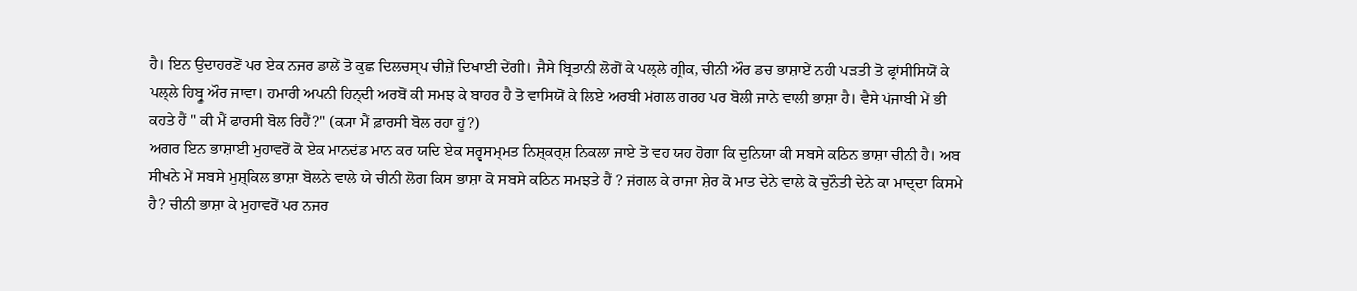ਹੈ। ਇਨ ਉਦਾਹਰਣੋਂ ਪਰ ਏਕ ਨਜਰ ਡਾਲੇਂ ਤੋ ਕੁਛ ਦਿਲਚਸ੍ਪ ਚੀਜ਼ੇਂ ਦਿਖਾਈ ਦੇਂਗੀ। ਜੈਸੇ ਬ੍ਰਿਤਾਨੀ ਲੋਗੋਂ ਕੇ ਪਲ੍ਲੇ ਗ੍ਰੀਕ, ਚੀਨੀ ਔਰ ਡਚ ਭਾਸ਼ਾਏਂ ਨਹੀ ਪੜਤੀ ਤੋ ਫ੍ਰਾਂਸੀਸਿਯੋਂ ਕੇ ਪਲ੍ਲੇ ਹਿਬ੍ਰੂ ਔਰ ਜਾਵਾ। ਹਮਾਰੀ ਅਪਨੀ ਹਿਨ੍ਦੀ ਅਰਬੋਂ ਕੀ ਸਮਝ ਕੇ ਬਾਹਰ ਹੈ ਤੋ ਵਾਸਿਯੋਂ ਕੇ ਲਿਏ ਅਰਬੀ ਮਂਗਲ ਗਰਹ ਪਰ ਬੋਲੀ ਜਾਨੇ ਵਾਲੀ ਭਾਸ਼ਾ ਹੈ। ਵੈਸੇ ਪਂਜਾਬੀ ਮੇਂ ਭੀ ਕਹਤੇ ਹੈਂ " ਕੀ ਮੈਂ ਫਾਰਸੀ ਬੋਲ ਰਿਹੈਂ?" (ਕ੍ਯਾ ਮੈਂ ਫ਼ਾਰਸੀ ਬੋਲ ਰਹਾ ਹੂਂ?)
ਅਗਰ ਇਨ ਭਾਸ਼ਾਈ ਮੁਹਾਵਰੋਂ ਕੋ ਏਕ ਮਾਨਦਂਡ ਮਾਨ ਕਰ ਯਦਿ ਏਕ ਸਰ੍ਵਸਮ੍ਮਤ ਨਿਸ਼੍ਕਰ੍ਸ਼ ਨਿਕਲਾ ਜਾਏ ਤੋ ਵਹ ਯਹ ਹੋਗਾ ਕਿ ਦੁਨਿਯਾ ਕੀ ਸਬਸੇ ਕਠਿਨ ਭਾਸ਼ਾ ਚੀਨੀ ਹੈ। ਅਬ ਸੀਖਨੇ ਮੇਂ ਸਬਸੇ ਮੁਸ਼੍ਕਿਲ ਭਾਸ਼ਾ ਬੋਲਨੇ ਵਾਲੇ ਯੇ ਚੀਨੀ ਲੋਗ ਕਿਸ ਭਾਸ਼ਾ ਕੋ ਸਬਸੇ ਕਠਿਨ ਸਮਝਤੇ ਹੈਂ ? ਜਂਗਲ ਕੇ ਰਾਜਾ ਸ਼ੇਰ ਕੋ ਮਾਤ ਦੇਨੇ ਵਾਲੇ ਕੋ ਚੁਨੌਤੀ ਦੇਨੇ ਕਾ ਮਾਦ੍ਦਾ ਕਿਸਮੇ ਹੈ? ਚੀਨੀ ਭਾਸ਼ਾ ਕੇ ਮੁਹਾਵਰੋਂ ਪਰ ਨਜਰ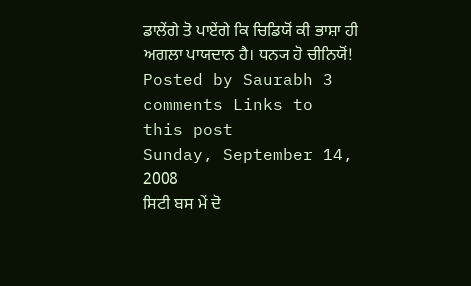ਡਾਲੇਂਗੇ ਤੋ ਪਾਏਂਗੇ ਕਿ ਚਿਡਿਯੋਂ ਕੀ ਭਾਸ਼ਾ ਹੀ ਅਗਲਾ ਪਾਯਦਾਨ ਹੈ। ਧਨ੍ਯ ਹੋ ਚੀਨਿਯੋਂ!
Posted by Saurabh 3 comments Links to this post
Sunday, September 14, 2008
ਸਿਟੀ ਬਸ ਮੇਂ ਦੋ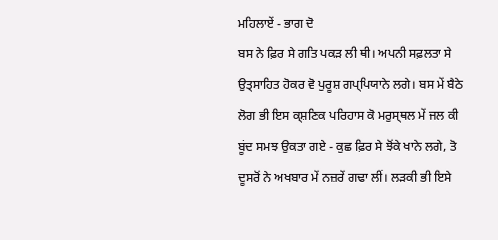ਮਹਿਲਾਏਂ - ਭਾਗ ਦੋ
ਬਸ ਨੇ ਫ਼ਿਰ ਸੇ ਗਤਿ ਪਕੜ ਲੀ ਥੀ। ਅਪਨੀ ਸਫ਼ਲਤਾ ਸੇ ਉਤ੍ਸਾਹਿਤ ਹੋਕਰ ਵੋ ਪੁਰੂਸ਼ ਗਪ੍ਪਿਯਾਨੇ ਲਗੇ। ਬਸ ਮੇਂ ਬੈਠੇ ਲੋਗ ਭੀ ਇਸ ਕ੍ਸ਼ਣਿਕ ਪਰਿਹਾਸ ਕੋ ਮਰੁਸ੍ਥਲ ਮੇਂ ਜਲ ਕੀ ਬੂਂਦ ਸਮਝ ਉਕਤਾ ਗਏ - ਕੁਛ ਫ਼ਿਰ ਸੇ ਝੋਂਕੇ ਖਾਨੇ ਲਗੇ, ਤੋ ਦੂਸਰੋਂ ਨੇ ਅਖਬਾਰ ਮੇਂ ਨਜ਼ਰੇਂ ਗਢਾ ਲੀਂ। ਲਡ਼ਕੀ ਭੀ ਇਸੇ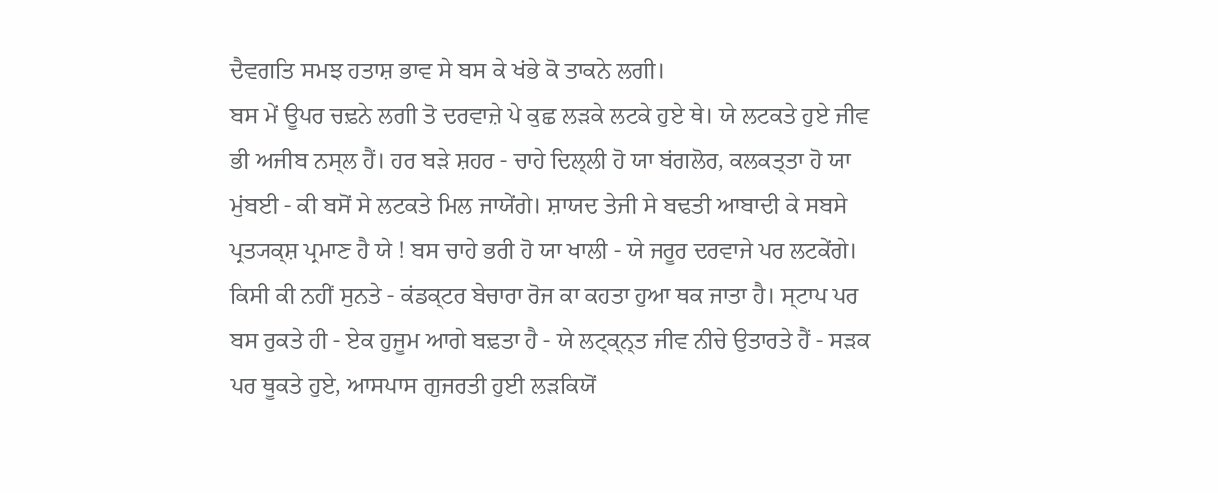ਦੈਵਗਤਿ ਸਮਝ ਹਤਾਸ਼ ਭਾਵ ਸੇ ਬਸ ਕੇ ਖਂਭੇ ਕੋ ਤਾਕਨੇ ਲਗੀ।
ਬਸ ਮੇਂ ਊਪਰ ਚਢ਼ਨੇ ਲਗੀ ਤੋ ਦਰਵਾਜ਼ੇ ਪੇ ਕੁਛ ਲੜਕੇ ਲਟਕੇ ਹੁਏ ਥੇ। ਯੇ ਲਟਕਤੇ ਹੁਏ ਜੀਵ ਭੀ ਅਜੀਬ ਨਸ੍ਲ ਹੈਂ। ਹਰ ਬਡ਼ੇ ਸ਼ਹਰ - ਚਾਹੇ ਦਿਲ੍ਲੀ ਹੋ ਯਾ ਬਂਗਲੋਰ, ਕਲਕਤ੍ਤਾ ਹੋ ਯਾ ਮੁਂਬਈ - ਕੀ ਬਸੋਂ ਸੇ ਲਟਕਤੇ ਮਿਲ ਜਾਯੇਂਗੇ। ਸ਼ਾਯਦ ਤੇਜੀ ਸੇ ਬਢਤੀ ਆਬਾਦੀ ਕੇ ਸਬਸੇ ਪ੍ਰਤ੍ਯਕ੍ਸ਼ ਪ੍ਰਮਾਣ ਹੈ ਯੇ ! ਬਸ ਚਾਹੇ ਭਰੀ ਹੋ ਯਾ ਖਾਲੀ - ਯੇ ਜਰੂਰ ਦਰਵਾਜੇ ਪਰ ਲਟਕੇਂਗੇ। ਕਿਸੀ ਕੀ ਨਹੀਂ ਸੁਨਤੇ - ਕਂਡਕ੍ਟਰ ਬੇਚਾਰਾ ਰੋਜ ਕਾ ਕਹਤਾ ਹੁਆ ਥਕ ਜਾਤਾ ਹੈ। ਸ੍ਟਾਪ ਪਰ ਬਸ ਰੁਕਤੇ ਹੀ - ਏਕ ਹੁਜੂਮ ਆਗੇ ਬਢ਼ਤਾ ਹੈ - ਯੇ ਲਟ੍ਕ੍ਨ੍ਤ ਜੀਵ ਨੀਚੇ ਉਤਾਰਤੇ ਹੈਂ - ਸੜਕ ਪਰ ਥੂਕਤੇ ਹੁਏ, ਆਸਪਾਸ ਗੁਜਰਤੀ ਹੁਈ ਲਡ਼ਕਿਯੋਂ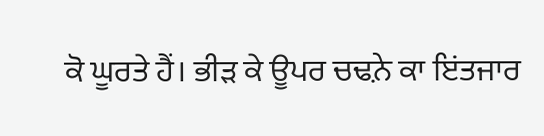ਕੋ ਘੂਰਤੇ ਹੈਂ। ਭੀਡ਼ ਕੇ ਊਪਰ ਚਢ਼ਨੇ ਕਾ ਇਂਤਜਾਰ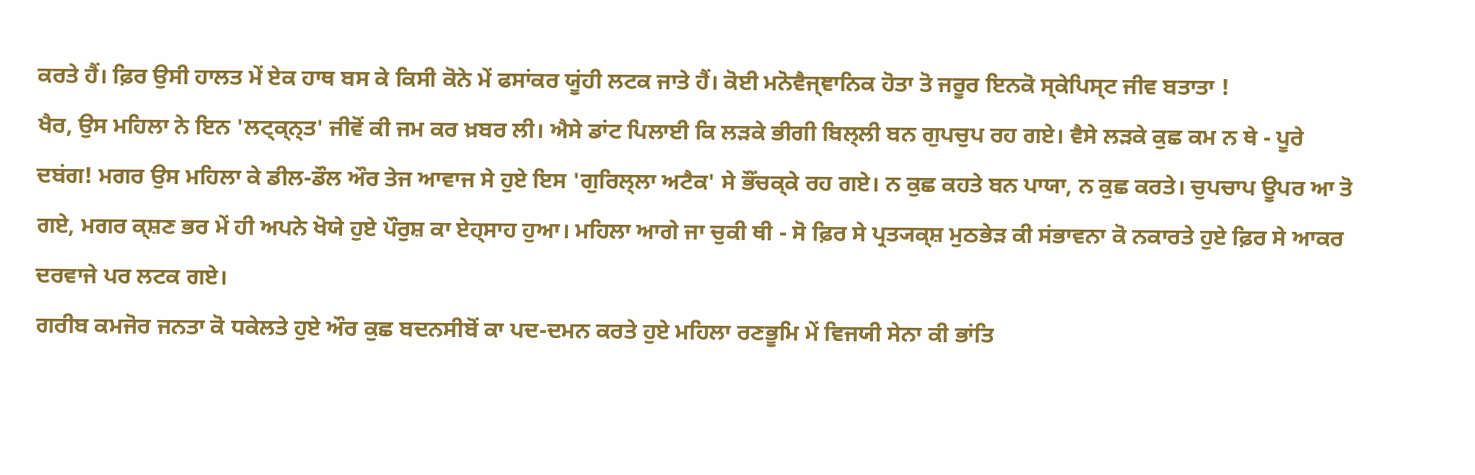ਕਰਤੇ ਹੈਂ। ਫ਼ਿਰ ਉਸੀ ਹਾਲਤ ਮੇਂ ਏਕ ਹਾਥ ਬਸ ਕੇ ਕਿਸੀ ਕੋਨੇ ਮੇਂ ਫਸਾਂਕਰ ਯੂਂਹੀ ਲਟਕ ਜਾਤੇ ਹੈਂ। ਕੋਈ ਮਨੋਵੈਜ੍ਞਾਨਿਕ ਹੋਤਾ ਤੋ ਜਰੂਰ ਇਨਕੋ ਸ੍ਕੇਪਿਸ੍ਟ ਜੀਵ ਬਤਾਤਾ !
ਖੈਰ, ਉਸ ਮਹਿਲਾ ਨੇ ਇਨ 'ਲਟ੍ਕ੍ਨ੍ਤ' ਜੀਵੋਂ ਕੀ ਜਮ ਕਰ ਖ਼ਬਰ ਲੀ। ਐਸੇ ਡਾਂਟ ਪਿਲਾਈ ਕਿ ਲੜਕੇ ਭੀਗੀ ਬਿਲ੍ਲੀ ਬਨ ਗੁਪਚੁਪ ਰਹ ਗਏ। ਵੈਸੇ ਲੜਕੇ ਕੁਛ ਕਮ ਨ ਥੇ - ਪੂਰੇ ਦਬਂਗ! ਮਗਰ ਉਸ ਮਹਿਲਾ ਕੇ ਡੀਲ-ਡੌਲ ਔਰ ਤੇਜ ਆਵਾਜ ਸੇ ਹੁਏ ਇਸ 'ਗੁਰਿਲ੍ਲਾ ਅਟੈਕ' ਸੇ ਭੌਂਚਕ੍ਕੇ ਰਹ ਗਏ। ਨ ਕੁਛ ਕਹਤੇ ਬਨ ਪਾਯਾ, ਨ ਕੁਛ ਕਰਤੇ। ਚੁਪਚਾਪ ਊਪਰ ਆ ਤੋ ਗਏ, ਮਗਰ ਕ੍ਸ਼ਣ ਭਰ ਮੇਂ ਹੀ ਅਪਨੇ ਖੋਯੇ ਹੁਏ ਪੌਰੁਸ਼ ਕਾ ਏਹ੍ਸਾਹ ਹੁਆ। ਮਹਿਲਾ ਆਗੇ ਜਾ ਚੁਕੀ ਥੀ - ਸੋ ਫ਼ਿਰ ਸੇ ਪ੍ਰਤ੍ਯਕ੍ਸ਼ ਮੁਠਭੇਡ਼ ਕੀ ਸਂਭਾਵਨਾ ਕੋ ਨਕਾਰਤੇ ਹੁਏ ਫ਼ਿਰ ਸੇ ਆਕਰ ਦਰਵਾਜੇ ਪਰ ਲਟਕ ਗਏ।
ਗਰੀਬ ਕਮਜੋਰ ਜਨਤਾ ਕੋ ਧਕੇਲਤੇ ਹੁਏ ਔਰ ਕੁਛ ਬਦਨਸੀਬੋਂ ਕਾ ਪਦ-ਦਮਨ ਕਰਤੇ ਹੁਏ ਮਹਿਲਾ ਰਣਭੂਮਿ ਮੇਂ ਵਿਜਯੀ ਸੇਨਾ ਕੀ ਭਾਂਤਿ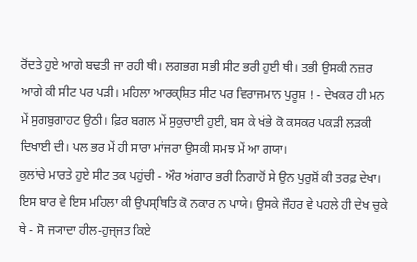ਰੋਂਦਤੇ ਹੁਏ ਆਗੇ ਬਢਤੀ ਜਾ ਰਹੀ ਥੀ। ਲਗਭਗ ਸਭੀ ਸੀਟ ਭਰੀ ਹੁਈ ਥੀ। ਤਭੀ ਉਸਕੀ ਨਜ਼ਰ ਆਗੇ ਕੀ ਸੀਟ ਪਰ ਪੜੀ। ਮਹਿਲਾ ਆਰਕ੍ਸ਼ਿਤ ਸੀਟ ਪਰ ਵਿਰਾਜਮਾਨ ਪੁਰੂਸ਼ ! - ਦੇਖਕਰ ਹੀ ਮਨ ਮੇਂ ਸੁਗਬੁਗਾਹਟ ਉਠੀ। ਫ਼ਿਰ ਬਗਲ ਮੇਂ ਸੁਕੁਚਾਈ ਹੁਈ, ਬਸ ਕੇ ਖਂਭੇ ਕੋ ਕਸਕਰ ਪਕੜੀ ਲਡ਼ਕੀ ਦਿਖਾਈ ਦੀ। ਪਲ ਭਰ ਮੇਂ ਹੀ ਸਾਰਾ ਮਾਂਜਰਾ ਉਸਕੀ ਸਮਝ ਮੇਂ ਆ ਗਯਾ।
ਕੁਲਾਂਚੇ ਮਾਰਤੇ ਹੁਏ ਸੀਟ ਤਕ ਪਹੁਂਚੀ - ਔਰ ਅਂਗਾਰ ਭਰੀ ਨਿਗਾਹੋਂ ਸੇ ਉਨ ਪੁਰੁਸ਼ੋਂ ਕੀ ਤਰਫ਼ ਦੇਖਾ। ਇਸ ਬਾਰ ਵੇ ਇਸ ਮਹਿਲਾ ਕੀ ਉਪਸ੍ਥਿਤਿ ਕੋ ਨਕਾਰ ਨ ਪਾਯੇ। ਉਸਕੇ ਜੌਹਰ ਵੇ ਪਹਲੇ ਹੀ ਦੇਖ ਚੁਕੇ ਥੇ - ਸੋ ਜ੍ਯਾਦਾ ਹੀਲ-ਹੁਜ੍ਜਤ ਕਿਏ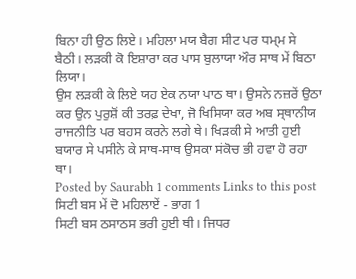ਬਿਨਾ ਹੀ ਉਠ ਲਿਏ। ਮਹਿਲਾ ਮਯ ਬੈਗ ਸੀਟ ਪਰ ਧਮ੍ਮ ਸੇ ਬੈਠੀ। ਲਡ਼ਕੀ ਕੋ ਇਸ਼ਾਰਾ ਕਰ ਪਾਸ ਬੁਲਾਯਾ ਔਰ ਸਾਥ ਮੇਂ ਬਿਠਾ ਲਿਯਾ।
ਉਸ ਲਡ਼ਕੀ ਕੇ ਲਿਏ ਯਹ ਏਕ ਨਯਾ ਪਾਠ ਥਾ। ਉਸਨੇ ਨਜ਼ਰੇਂ ਉਠਾ ਕਰ ਉਨ ਪੁਰੁਸ਼ੋਂ ਕੀ ਤਰਫ਼ ਦੇਖਾ, ਜੋ ਖਿਸਿਯਾ ਕਰ ਅਬ ਸ੍ਥਾਨੀਯ ਰਾਜਨੀਤਿ ਪਰ ਬਹਸ ਕਰਨੇ ਲਗੇ ਥੇ। ਖਿਡ਼ਕੀ ਸੇ ਆਤੀ ਹੁਈ ਬਯਾਰ ਸੇ ਪਸੀਨੇ ਕੇ ਸਾਥ-ਸਾਥ ਉਸਕਾ ਸਂਕੋਚ ਭੀ ਹਵਾ ਹੋ ਰਹਾ ਥਾ।
Posted by Saurabh 1 comments Links to this post
ਸਿਟੀ ਬਸ ਮੇਂ ਦੋ ਮਹਿਲਾਏਂ - ਭਾਗ 1
ਸਿਟੀ ਬਸ ਠਸਾਠਸ ਭਰੀ ਹੁਈ ਥੀ। ਜਿਧਰ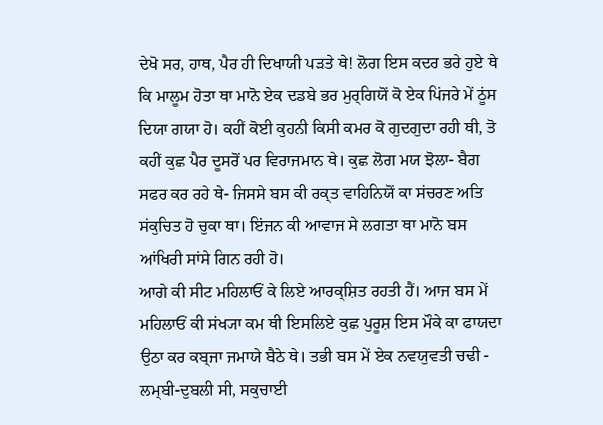ਦੇਖੋ ਸਰ, ਹਾਥ, ਪੈਰ ਹੀ ਦਿਖਾਯੀ ਪਡ਼ਤੇ ਥੇ! ਲੋਗ ਇਸ ਕਦਰ ਭਰੇ ਹੁਏ ਥੇ ਕਿ ਮਾਲੂਮ ਹੋਤਾ ਥਾ ਮਾਨੋ ਏਕ ਦਡਬੇ ਭਰ ਮੁਰ੍ਗਿਯੋਂ ਕੋ ਏਕ ਪਿਂਜਰੇ ਮੇਂ ਠੂਂਸ ਦਿਯਾ ਗਯਾ ਹੋ। ਕਹੀਂ ਕੋਈ ਕੁਹਨੀ ਕਿਸੀ ਕਮਰ ਕੋ ਗੁਦਗੁਦਾ ਰਹੀ ਥੀ, ਤੋ ਕਹੀਂ ਕੁਛ ਪੈਰ ਦੂਸਰੋਂ ਪਰ ਵਿਰਾਜਮਾਨ ਥੇ। ਕੁਛ ਲੋਗ ਮਯ ਝੋਲਾ- ਬੈਗ ਸਫਰ ਕਰ ਰਹੇ ਥੇ- ਜਿਸਸੇ ਬਸ ਕੀ ਰਕ੍ਤ ਵਾਹਿਨਿਯੋਂ ਕਾ ਸਂਚਰਣ ਅਤਿ ਸਂਕੁਚਿਤ ਹੋ ਚੁਕਾ ਥਾ। ਇਂਜਨ ਕੀ ਆਵਾਜ ਸੇ ਲਗਤਾ ਥਾ ਮਾਨੋ ਬਸ ਆਂਖਿਰੀ ਸਾਂਸੇ ਗਿਨ ਰਹੀ ਹੋ।
ਆਗੇ ਕੀ ਸੀਟ ਮਹਿਲਾਓਂ ਕੇ ਲਿਏ ਆਰਕ੍ਸ਼ਿਤ ਰਹਤੀ ਹੈਂ। ਆਜ ਬਸ ਮੇਂ ਮਹਿਲਾਓਂ ਕੀ ਸਂਖ੍ਯਾ ਕਮ ਥੀ ਇਸਲਿਏ ਕੁਛ ਪੁਰੂਸ਼ ਇਸ ਮੌਕੇ ਕਾ ਫਾਯਦਾ ਉਠਾ ਕਰ ਕਬ੍ਜਾ ਜਮਾਯੇ ਬੈਠੇ ਥੇ। ਤਭੀ ਬਸ ਮੇਂ ਏਕ ਨਵਯੁਵਤੀ ਚਢੀ - ਲਮ੍ਬੀ-ਦੁਬਲੀ ਸੀ, ਸਕੁਚਾਈ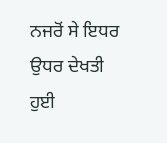ਨਜਰੋਂ ਸੇ ਇਧਰ ਉਧਰ ਦੇਖਤੀ ਹੁਈ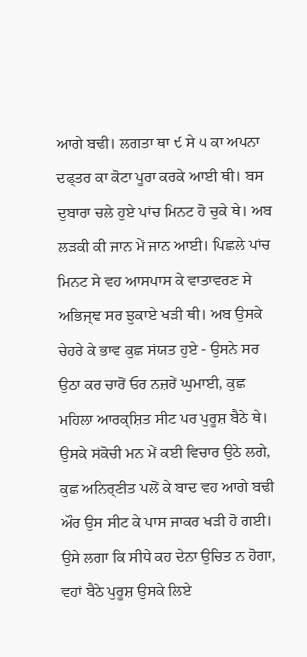ਆਗੇ ਬਢੀ। ਲਗਤਾ ਥਾ ੯ ਸੇ ੫ ਕਾ ਅਪਨਾ ਦਫ੍ਤਰ ਕਾ ਕੋਟਾ ਪੂਰਾ ਕਰਕੇ ਆਈ ਥੀ। ਬਸ ਦੁਬਾਰਾ ਚਲੇ ਹੁਏ ਪਾਂਚ ਮਿਨਟ ਹੋ ਚੁਕੇ ਥੇ। ਅਬ ਲਡ਼ਕੀ ਕੀ ਜਾਨ ਮੇਂ ਜਾਨ ਆਈ। ਪਿਛਲੇ ਪਾਂਚ ਮਿਨਟ ਸੇ ਵਹ ਆਸਪਾਸ ਕੇ ਵਾਤਾਵਰਣ ਸੇ ਅਭਿਜ੍ਞ ਸਰ ਝੁਕਾਏ ਖੜੀ ਥੀ। ਅਬ ਉਸਕੇ ਚੇਹਰੇ ਕੇ ਭਾਵ ਕੁਛ ਸਂਯਤ ਹੁਏ - ਉਸਨੇ ਸਰ ਉਠਾ ਕਰ ਚਾਰੋਂ ਓਰ ਨਜ਼ਰੇਂ ਘੁਮਾਈ, ਕੁਛ ਮਹਿਲਾ ਆਰਕ੍ਸ਼ਿਤ ਸੀਟ ਪਰ ਪੁਰੂਸ਼ ਬੈਠੇ ਥੇ।
ਉਸਕੇ ਸਂਕੋਚੀ ਮਨ ਮੇਂ ਕਈ ਵਿਚਾਰ ਉਠੇ ਲਗੇ, ਕੁਛ ਅਨਿਰ੍ਣੀਤ ਪਲੋਂ ਕੇ ਬਾਦ ਵਹ ਆਗੇ ਬਢੀ ਔਰ ਉਸ ਸੀਟ ਕੇ ਪਾਸ ਜਾਕਰ ਖੜੀ ਹੋ ਗਈ। ਉਸੇ ਲਗਾ ਕਿ ਸੀਧੇ ਕਹ ਦੇਨਾ ਉਚਿਤ ਨ ਹੋਗਾ, ਵਹਾਂ ਬੈਠੇ ਪੁਰੂਸ਼ ਉਸਕੇ ਲਿਏ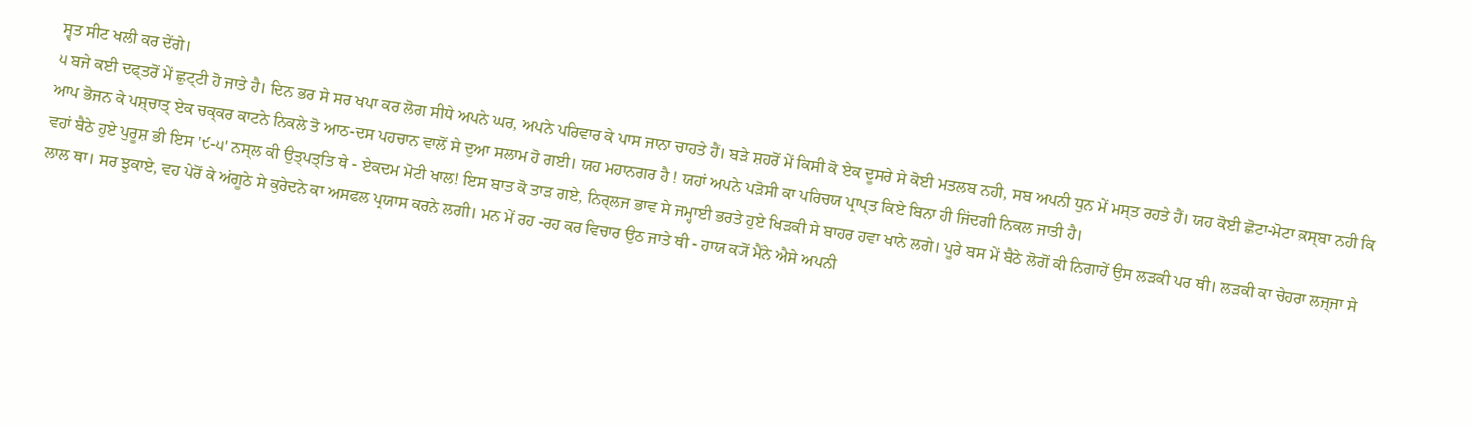ਸ੍ਵਤ ਸੀਟ ਖਲੀ ਕਰ ਦੇਂਗੇ।
੫ ਬਜੇ ਕਈ ਦਫ੍ਤਰੋਂ ਮੇਂ ਛੁਟ੍ਟੀ ਹੋ ਜਾਤੇ ਹੈ। ਦਿਨ ਭਰ ਸੇ ਸਰ ਖਪਾ ਕਰ ਲੋਗ ਸੀਧੇ ਅਪਨੇ ਘਰ, ਅਪਨੇ ਪਰਿਵਾਰ ਕੇ ਪਾਸ ਜਾਨਾ ਚਾਹਤੇ ਹੈਂ। ਬਡ਼ੇ ਸ਼ਹਰੋਂ ਮੇਂ ਕਿਸੀ ਕੋ ਏਕ ਦੂਸਰੇ ਸੇ ਕੋਈ ਮਤਲਬ ਨਹੀ, ਸਬ ਅਪਨੀ ਧੁਨ ਮੇਂ ਮਸ੍ਤ ਰਹਤੇ ਹੈਂ। ਯਹ ਕੋਈ ਛੋਟਾ-ਮੋਟਾ ਕ਼ਸ੍ਬਾ ਨਹੀ ਕਿ ਆਪ ਭੋਜਨ ਕੇ ਪਸ਼੍ਚਾਤ੍ ਏਕ ਚਕ੍ਕਰ ਕਾਟਨੇ ਨਿਕਲੇ ਤੋ ਆਠ-ਦਸ ਪਹਚਾਨ ਵਾਲੋਂ ਸੇ ਦੁਆ ਸਲਾਮ ਹੋ ਗਈ। ਯਹ ਮਹਾਨਗਰ ਹੈ ! ਯਹਾਂ ਅਪਨੇ ਪਡ਼ੋਸੀ ਕਾ ਪਰਿਚਯ ਪ੍ਰਾਪ੍ਤ ਕਿਏ ਬਿਨਾ ਹੀ ਜਿਂਦਗੀ ਨਿਕਲ ਜਾਤੀ ਹੈ।
ਵਹਾਂ ਬੈਠੇ ਹੁਏ ਪੁਰੂਸ਼ ਭੀ ਇਸ '੯-੫' ਨਸ੍ਲ ਕੀ ਉਤ੍ਪਤ੍ਤਿ ਥੇ - ਏਕਦਮ ਮੋਟੀ ਖਾਲ! ਇਸ ਬਾਤ ਕੋ ਤਾਡ਼ ਗਏ, ਨਿਰ੍ਲਜ ਭਾਵ ਸੇ ਜਮ੍ਹਾਈ ਭਰਤੇ ਹੁਏ ਖਿਡ਼ਕੀ ਸੇ ਬਾਹਰ ਹਵਾ ਖਾਨੇ ਲਗੇ। ਪੂਰੇ ਬਸ ਮੇਂ ਬੈਠੇ ਲੋਗੋਂ ਕੀ ਨਿਗਾਹੇਂ ਉਸ ਲਡ਼ਕੀ ਪਰ ਥੀ। ਲਡ਼ਕੀ ਕਾ ਚੇਹਰਾ ਲਜ੍ਜਾ ਸੇ ਲਾਲ ਥਾ। ਸਰ ਝੁਕਾਏ, ਵਹ ਪੇਰੋਂ ਕੇ ਅਂਗੂਠੇ ਸੇ ਕੁਰੇਦਨੇ ਕਾ ਅਸਫਲ ਪ੍ਰਯਾਸ ਕਰਨੇ ਲਗੀ। ਮਨ ਮੇਂ ਰਹ -ਰਹ ਕਰ ਵਿਚਾਰ ਉਠ ਜਾਤੇ ਥੀ - ਹਾਯ ਕ੍ਯੋਂ ਮੈਂਨੇ ਐਸੇ ਅਪਨੀ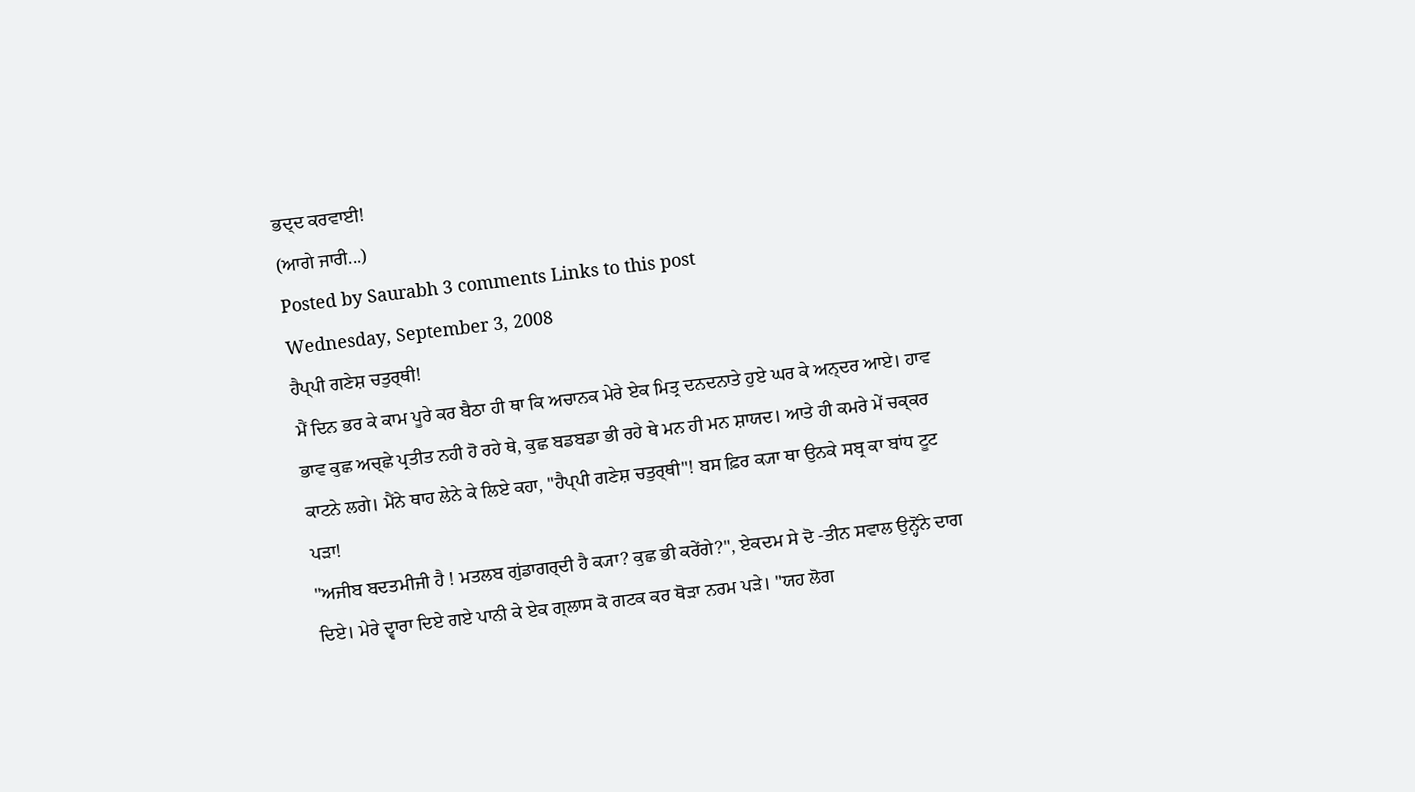ਭਦ੍ਦ ਕਰਵਾਈ!
(ਆਗੇ ਜਾਰੀ...)
Posted by Saurabh 3 comments Links to this post
Wednesday, September 3, 2008
ਹੈਪ੍ਪੀ ਗਣੇਸ਼ ਚਤੁਰ੍ਥੀ!
ਮੈਂ ਦਿਨ ਭਰ ਕੇ ਕਾਮ ਪੂਰੇ ਕਰ ਬੈਠਾ ਹੀ ਥਾ ਕਿ ਅਚਾਨਕ ਮੇਰੇ ਏਕ ਮਿਤ੍ਰ ਦਨਦਨਾਤੇ ਹੁਏ ਘਰ ਕੇ ਅਨ੍ਦਰ ਆਏ। ਹਾਵ ਭਾਵ ਕੁਛ ਅਚ੍ਛੇ ਪ੍ਰਤੀਤ ਨਹੀ ਹੋ ਰਹੇ ਥੇ, ਕੁਛ ਬਡਬਡਾ ਭੀ ਰਹੇ ਥੇ ਮਨ ਹੀ ਮਨ ਸ਼ਾਯਦ। ਆਤੇ ਹੀ ਕਮਰੇ ਮੇਂ ਚਕ੍ਕਰ ਕਾਟਨੇ ਲਗੇ। ਮੈਂਨੇ ਥਾਹ ਲੇਨੇ ਕੇ ਲਿਏ ਕਹਾ, "ਹੈਪ੍ਪੀ ਗਣੇਸ਼ ਚਤੁਰ੍ਥੀ"! ਬਸ ਫ਼ਿਰ ਕ੍ਯਾ ਥਾ ਉਨਕੇ ਸਬ੍ਰ ਕਾ ਬਾਂਧ ਟੂਟ ਪਡ਼ਾ!
"ਅਜੀਬ ਬਦਤਮੀਜੀ ਹੈ ! ਮਤਲਬ ਗੁਂਡਾਗਰ੍ਦੀ ਹੈ ਕ੍ਯਾ? ਕੁਛ ਭੀ ਕਰੇਂਗੇ?", ਏਕਦਮ ਸੇ ਦੋ -ਤੀਨ ਸਵਾਲ ਉਨ੍ਹੋਂਨੇ ਦਾਗ ਦਿਏ। ਮੇਰੇ ਦ੍ਵਾਰਾ ਦਿਏ ਗਏ ਪਾਨੀ ਕੇ ਏਕ ਗ੍ਲਾਸ ਕੋ ਗਟਕ ਕਰ ਥੋਡ਼ਾ ਨਰਮ ਪਡ਼ੇ। "ਯਹ ਲੋਗ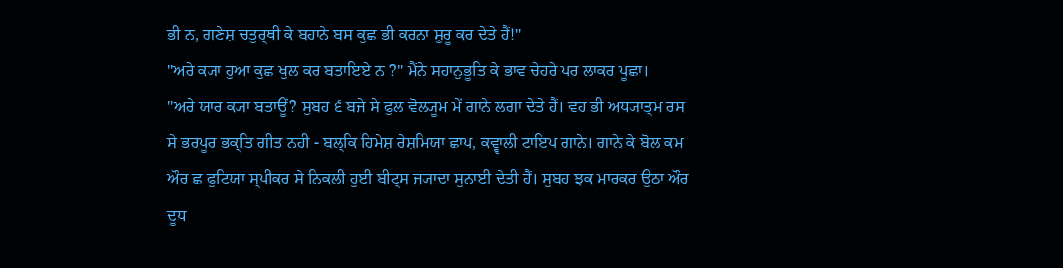ਭੀ ਨ, ਗਣੇਸ਼ ਚਤੁਰ੍ਥੀ ਕੇ ਬਹਾਨੇ ਬਸ ਕੁਛ ਭੀ ਕਰਨਾ ਸ਼ੁਰੂ ਕਰ ਦੇਤੇ ਹੈਂ!"
"ਅਰੇ ਕ੍ਯਾ ਹੁਆ ਕੁਛ ਖੁਲ ਕਰ ਬਤਾਇਏ ਨ ?" ਮੈਂਨੇ ਸਹਾਨੁਭੂਤਿ ਕੇ ਭਾਵ ਚੇਹਰੇ ਪਰ ਲਾਕਰ ਪੂਛਾ।
"ਅਰੇ ਯਾਰ ਕ੍ਯਾ ਬਤਾਊਂ? ਸੁਬਹ ੬ ਬਜੇ ਸੇ ਫੁਲ ਵੋਲ੍ਯੂਮ ਮੇਂ ਗਾਨੇ ਲਗਾ ਦੇਤੇ ਹੈਂ। ਵਹ ਭੀ ਅਧ੍ਯਾਤ੍ਮ ਰਸ ਸੇ ਭਰਪੂਰ ਭਕ੍ਤਿ ਗੀਤ ਨਹੀ - ਬਲ੍ਕਿ ਹਿਮੇਸ਼ ਰੇਸ਼ਮਿਯਾ ਛਾਪ, ਕਵ੍ਵਾਲੀ ਟਾਇਪ ਗਾਨੇ। ਗਾਨੇ ਕੇ ਬੋਲ ਕਮ ਔਰ ਛ ਫੁਟਿਯਾ ਸ੍ਪੀਕਰ ਸੇ ਨਿਕਲੀ ਹੁਈ ਬੀਟ੍ਸ ਜ੍ਯਾਦਾ ਸੁਨਾਈ ਦੇਤੀ ਹੈਂ। ਸੁਬਹ ਝਕ ਮਾਰਕਰ ਉਠਾ ਔਰ ਦੂਧ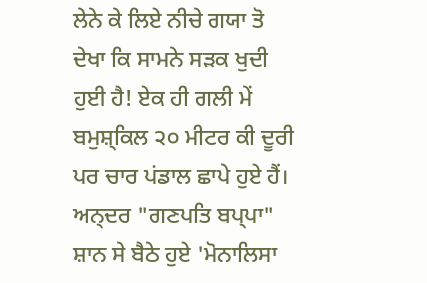ਲੇਨੇ ਕੇ ਲਿਏ ਨੀਚੇ ਗਯਾ ਤੋ ਦੇਖਾ ਕਿ ਸਾਮਨੇ ਸਡ਼ਕ ਖੁਦੀ ਹੁਈ ਹੈ! ਏਕ ਹੀ ਗਲੀ ਮੇਂ ਬਮੁਸ਼੍ਕਿਲ ੨੦ ਮੀਟਰ ਕੀ ਦੂਰੀ ਪਰ ਚਾਰ ਪਂਡਾਲ ਛਾਪੇ ਹੁਏ ਹੈਂ। ਅਨ੍ਦਰ "ਗਣਪਤਿ ਬਪ੍ਪਾ" ਸ਼ਾਨ ਸੇ ਬੈਠੇ ਹੁਏ 'ਮੋਨਾਲਿਸਾ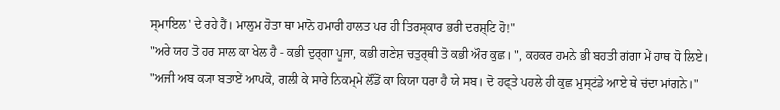ਸ੍ਮਾਇਲ' ਦੇ ਰਹੇ ਹੈਂ। ਮਾਲੁਮ ਹੋਤਾ ਥਾ ਮਾਨੋ ਹਮਾਰੀ ਹਾਲਤ ਪਰ ਹੀ ਤਿਰਸ੍ਕਾਰ ਭਰੀ ਦਰਸ਼੍ਟਿ ਹੋ!"
"ਅਰੇ ਯਹ ਤੋ ਹਰ ਸਾਲ ਕਾ ਖੇਲ ਹੈ - ਕਭੀ ਦੁਰ੍ਗਾ ਪੂਜਾ, ਕਭੀ ਗਣੇਸ਼ ਚਤੁਰ੍ਥੀ ਤੋ ਕਭੀ ਔਰ ਕੁਛ। ", ਕਹਕਰ ਹਮਨੇ ਭੀ ਬਹਤੀ ਗਂਗਾ ਮੇਂ ਹਾਥ ਧੋ ਲਿਏ।
"ਅਜੀ ਅਬ ਕ੍ਯਾ ਬਤਾਏਂ ਆਪਕੋ, ਗਲੀ ਕੇ ਸਾਰੇ ਨਿਕਮ੍ਮੇ ਲੌਂਡੋਂ ਕਾ ਕਿਯਾ ਧਰਾ ਹੈ ਯੇ ਸਬ। ਦੋ ਹਫ੍ਤੇ ਪਹਲੇ ਹੀ ਕੁਛ ਮੁਸ੍ਟਂਡੇ ਆਏ ਥੇ ਚਂਦਾ ਮਾਂਗਨੇ।"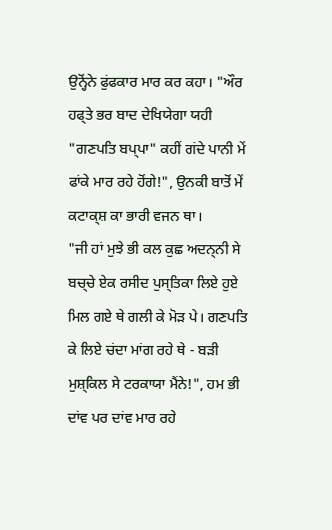ਉਨ੍ਹੋਂਨੇ ਫੁਂਫਕਾਰ ਮਾਰ ਕਰ ਕਹਾ। "ਔਰ ਹਫ੍ਤੇ ਭਰ ਬਾਦ ਦੇਖਿਯੇਗਾ ਯਹੀ "ਗਣਪਤਿ ਬਪ੍ਪਾ" ਕਹੀਂ ਗਂਦੇ ਪਾਨੀ ਮੇਂ ਫਾਂਕੇ ਮਾਰ ਰਹੇ ਹੋਂਗੇ!", ਉਨਕੀ ਬਾਤੋਂ ਮੇਂ ਕਟਾਕ੍ਸ਼ ਕਾ ਭਾਰੀ ਵਜਨ ਥਾ।
"ਜੀ ਹਾਂ ਮੁਝੇ ਭੀ ਕਲ ਕੁਛ ਅਦਨ੍ਨੀ ਸੇ ਬਚ੍ਚੇ ਏਕ ਰਸੀਦ ਪੁਸ੍ਤਿਕਾ ਲਿਏ ਹੁਏ ਮਿਲ ਗਏ ਥੇ ਗਲੀ ਕੇ ਮੋਡ਼ ਪੇ। ਗਣਪਤਿ ਕੇ ਲਿਏ ਚਂਦਾ ਮਾਂਗ ਰਹੇ ਥੇ - ਬਡ਼ੀ ਮੁਸ਼੍ਕਿਲ ਸੇ ਟਰਕਾਯਾ ਮੈਂਨੇ!", ਹਮ ਭੀ ਦਾਂਵ ਪਰ ਦਾਂਵ ਮਾਰ ਰਹੇ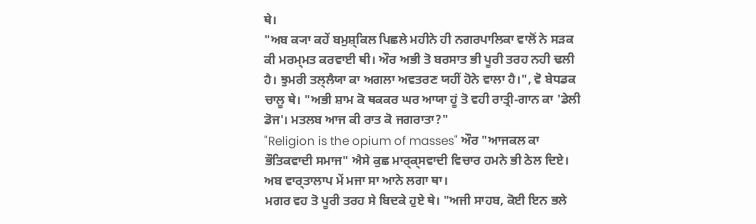ਥੇ।
"ਅਬ ਕ੍ਯਾ ਕਹੇਂ ਬਮੁਸ਼੍ਕਿਲ ਪਿਛਲੇ ਮਹੀਨੇ ਹੀ ਨਗਰਪਾਲਿਕਾ ਵਾਲੋਂ ਨੇ ਸਡ਼ਕ ਕੀ ਮਰਮ੍ਮਤ ਕਰਵਾਈ ਥੀ। ਔਰ ਅਭੀ ਤੋ ਬਰਸਾਤ ਭੀ ਪੂਰੀ ਤਰਹ ਨਹੀ ਢਲੀ ਹੈ। ਝੁਮਰੀ ਤਲ੍ਲੈਯਾ ਕਾ ਅਗਲਾ ਅਵਤਰਣ ਯਹੀਂ ਹੋਨੇ ਵਾਲਾ ਹੈ।", ਵੋ ਬੇਧਡਕ ਚਾਲੂ ਥੇ। "ਅਭੀ ਸ਼ਾਮ ਕੋ ਥਕਕਰ ਘਰ ਆਯਾ ਹੂਂ ਤੋ ਵਹੀ ਰਾਤ੍ਰੀ-ਗਾਨ ਕਾ 'ਡੇਲੀ ਡੋਜ'। ਮਤਲਬ ਆਜ ਕੀ ਰਾਤ ਕੋ ਜਗਰਾਤਾ?"
"Religion is the opium of masses" ਔਰ "ਆਜਕਲ ਕਾ ਭੌਤਿਕਵਾਦੀ ਸਮਾਜ" ਐਸੇ ਕੁਛ ਮਾਰ੍ਕ੍ਸਵਾਦੀ ਵਿਚਾਰ ਹਮਨੇ ਭੀ ਠੇਲ ਦਿਏ। ਅਬ ਵਾਰ੍ਤਾਲਾਪ ਮੇਂ ਮਜਾ ਸਾ ਆਨੇ ਲਗਾ ਥਾ।
ਮਗਰ ਵਹ ਤੋ ਪੂਰੀ ਤਰਹ ਸੇ ਬਿਦਕੇ ਹੁਏ ਥੇ। "ਅਜੀ ਸਾਹਬ, ਕੋਈ ਇਨ ਭਲੇ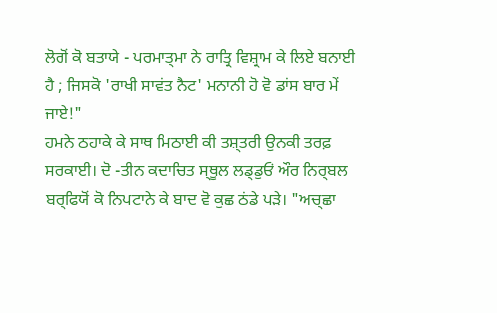ਲੋਗੋਂ ਕੋ ਬਤਾਯੇ - ਪਰਮਾਤ੍ਮਾ ਨੇ ਰਾਤ੍ਰਿ ਵਿਸ਼੍ਰਾਮ ਕੇ ਲਿਏ ਬਨਾਈ ਹੈ ; ਜਿਸਕੋ 'ਰਾਖੀ ਸਾਵਂਤ ਨੈਟ' ਮਨਾਨੀ ਹੋ ਵੋ ਡਾਂਸ ਬਾਰ ਮੇਂ ਜਾਏ!"
ਹਮਨੇ ਠਹਾਕੇ ਕੇ ਸਾਥ ਮਿਠਾਈ ਕੀ ਤਸ਼੍ਤਰੀ ਉਨਕੀ ਤਰਫ਼ ਸਰਕਾਈ। ਦੋ -ਤੀਨ ਕਦਾਚਿਤ ਸ੍ਥੂਲ ਲਡ੍ਡੁਓਂ ਔਰ ਨਿਰ੍ਬਲ ਬਰ੍ਫਿਯੋਂ ਕੋ ਨਿਪਟਾਨੇ ਕੇ ਬਾਦ ਵੋ ਕੁਛ ਠਂਡੇ ਪਡ਼ੇ। "ਅਚ੍ਛਾ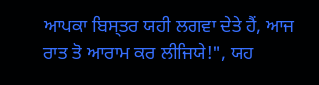ਆਪਕਾ ਬਿਸ੍ਤਰ ਯਹੀ ਲਗਵਾ ਦੇਤੇ ਹੈਂ, ਆਜ ਰਾਤ ਤੋ ਆਰਾਮ ਕਰ ਲੀਜਿਯੇ!", ਯਹ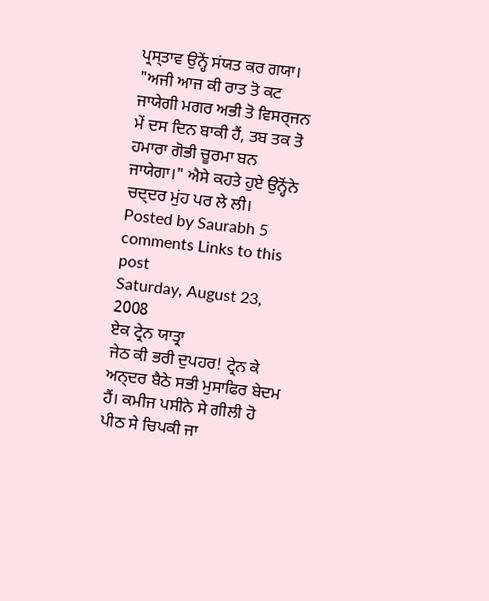ਪ੍ਰਸ੍ਤਾਵ ਉਨ੍ਹੇਂ ਸਂਯਤ ਕਰ ਗਯਾ।
"ਅਜੀ ਆਜ ਕੀ ਰਾਤ ਤੋ ਕਟ ਜਾਯੇਗੀ ਮਗਰ ਅਭੀ ਤੋ ਵਿਸਰ੍ਜਨ ਮੇਂ ਦਸ ਦਿਨ ਬਾਕੀ ਹੈਂ, ਤਬ ਤਕ ਤੋ ਹਮਾਰਾ ਗੋਭੀ ਚੂਰਮਾ ਬਨ ਜਾਯੇਗਾ।" ਐਸੇ ਕਹਤੇ ਹੁਏ ਉਨ੍ਹੋਂਨੇ ਚਦ੍ਦਰ ਮੁਂਹ ਪਰ ਲੇ ਲੀ।
Posted by Saurabh 5 comments Links to this post
Saturday, August 23, 2008
ਏਕ ਟ੍ਰੇਨ ਯਾਤ੍ਰਾ
ਜੇਠ ਕੀ ਭਰੀ ਦੁਪਹਰ! ਟ੍ਰੇਨ ਕੇ ਅਨ੍ਦਰ ਬੈਠੇ ਸਭੀ ਮੁਸਾਫਿਰ ਬੇਦਮ ਹੈਂ। ਕਮੀਜ ਪਸੀਨੇ ਸੇ ਗੀਲੀ ਹੋ ਪੀਠ ਸੇ ਚਿਪਕੀ ਜਾ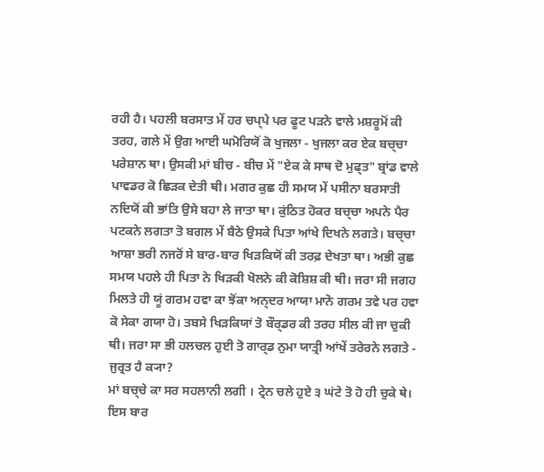ਰਹੀ ਹੈ। ਪਹਲੀ ਬਰਸਾਤ ਮੇਂ ਹਰ ਚਪ੍ਪੇ ਪਰ ਫੂਟ ਪੜਨੇ ਵਾਲੇ ਮਸ਼ਰੂਮੋਂ ਕੀ ਤਰਹ, ਗਲੇ ਮੇਂ ਉਗ ਆਈ ਘਮੋਰਿਯੋਂ ਕੋ ਖੁਜਲਾ - ਖੁਜਲਾ ਕਰ ਏਕ ਬਚ੍ਚਾ ਪਰੇਸ਼ਾਨ ਥਾ। ਉਸਕੀ ਮਾਂ ਬੀਚ - ਬੀਚ ਮੇਂ "ਏਕ ਕੇ ਸਾਥ ਦੋ ਮੁਫ੍ਤ" ਬ੍ਰਾਂਡ ਵਾਲੇ ਪਾਵਡਰ ਕੋ ਛਿਡ਼ਕ ਦੇਤੀ ਥੀ। ਮਗਰ ਕੁਛ ਹੀ ਸਮਯ ਮੇਂ ਪਸੀਨਾ ਬਰਸਾਤੀ ਨਦਿਯੋਂ ਕੀ ਭਾਂਤਿ ਉਸੇ ਬਹਾ ਲੇ ਜਾਤਾ ਥਾ। ਕੁਂਠਿਤ ਹੋਕਰ ਬਚ੍ਚਾ ਅਪਨੇ ਪੈਰ ਪਟਕਨੇ ਲਗਤਾ ਤੋ ਬਗਲ ਮੇਂ ਬੈਠੇ ਉਸਕੇ ਪਿਤਾ ਆਂਖੇ ਦਿਖਨੇ ਲਗਤੇ। ਬਚ੍ਚਾ ਆਸ਼ਾ ਭਰੀ ਨਜਰੋਂ ਸੇ ਬਾਰ-ਬਾਰ ਖਿਡ਼ਕਿਯੋਂ ਕੀ ਤਰਫ਼ ਦੇਖਤਾ ਥਾ। ਅਭੀ ਕੁਛ ਸਮਯ ਪਹਲੇ ਹੀ ਪਿਤਾ ਨੇ ਖਿਡ਼ਕੀ ਖੋਲਨੇ ਕੀ ਕੋਸ਼ਿਸ਼ ਕੀ ਥੀ। ਜਰਾ ਸੀ ਜਗਹ ਮਿਲਤੇ ਹੀ ਯੂਂ ਗਰਮ ਹਵਾ ਕਾ ਝੋਂਕਾ ਅਨ੍ਦਰ ਆਯਾ ਮਾਨੋ ਗਰਮ ਤਵੇ ਪਰ ਹਵਾ ਕੋ ਸੇਕਾ ਗਯਾ ਹੋ। ਤਬਸੇ ਖਿਡ਼ਕਿਯਾਂ ਤੋ ਬੌਰ੍ਡਰ ਕੀ ਤਰਹ ਸੀਲ ਕੀ ਜਾ ਚੁਕੀ ਥੀ। ਜਰਾ ਸਾ ਭੀ ਹਲਚਲ ਹੁਈ ਤੋ ਗਾਰ੍ਡ ਨੁਮਾ ਯਾਤ੍ਰੀ ਆਂਖੇਂ ਤਰੇਰਨੇ ਲਗਤੇ - ਜੁਰ੍ਰਤ ਹੈ ਕ੍ਯਾ?
ਮਾਂ ਬਚ੍ਚੇ ਕਾ ਸਰ ਸਹਲਾਨੀ ਲਗੀ । ਟ੍ਰੇਨ ਚਲੇ ਹੁਏ ੩ ਘਂਟੇ ਤੋ ਹੋ ਹੀ ਚੁਕੇ ਥੇ। ਇਸ ਬਾਰ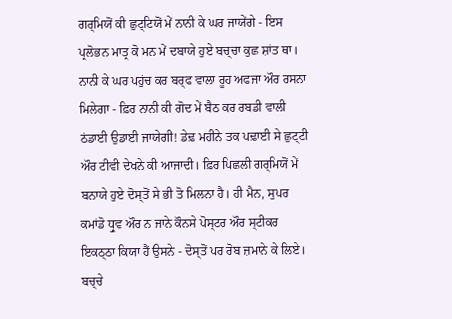ਗਰ੍ਮਿਯੋਂ ਕੀ ਛੁਟ੍ਟਿਯੋਂ ਮੇਂ ਨਾਨੀ ਕੇ ਘਰ ਜਾਯੇਂਗੇ - ਇਸ ਪ੍ਰਲੋਭਨ ਮਾਤ੍ਰ ਕੋ ਮਨ ਮੇਂ ਦਬਾਯੇ ਹੁਏ ਬਚ੍ਚਾ ਕੁਛ ਸ਼ਾਂਤ ਥਾ। ਨਾਨੀ ਕੇ ਘਰ ਪਹੁਂਚ ਕਰ ਬਰ੍ਫ ਵਾਲਾ ਰੂਹ ਅਫਜਾ ਔਰ ਰਸਨਾ ਮਿਲੇਗਾ - ਫ਼ਿਰ ਨਾਨੀ ਕੀ ਗੋਦ ਮੇਂ ਬੈਠ ਕਰ ਰਬਡੀ ਵਾਲੀ ਠਂਡਾਈ ਉਡਾਈ ਜਾਯੇਗੀ! ਡੇਢ਼ ਮਹੀਨੇ ਤਕ ਪਢ਼ਾਈ ਸੇ ਛੁਟ੍ਟੀ ਔਰ ਟੀਵੀ ਦੇਖਨੇ ਕੀ ਆਜਾਦੀ। ਫ਼ਿਰ ਪਿਛਲੀ ਗਰ੍ਮਿਯੋਂ ਮੇਂ ਬਨਾਯੇ ਹੁਏ ਦੋਸ੍ਤੋਂ ਸੇ ਭੀ ਤੋ ਮਿਲਨਾ ਹੈ। ਹੀ ਮੈਨ, ਸੁਪਰ ਕਮਾਂਡੋ ਧ੍ਰੁਵ ਔਰ ਨ ਜਾਨੇ ਕੌਨਸੇ ਪੋਸ੍ਟਰ ਔਰ ਸ੍ਟੀਕਰ ਇਕਠ੍ਠਾ ਕਿਯਾ ਹੈਂ ਉਸਨੇ - ਦੋਸ੍ਤੋਂ ਪਰ ਰੋਬ ਜ਼ਮਾਨੇ ਕੇ ਲਿਏ।
ਬਚ੍ਚੇ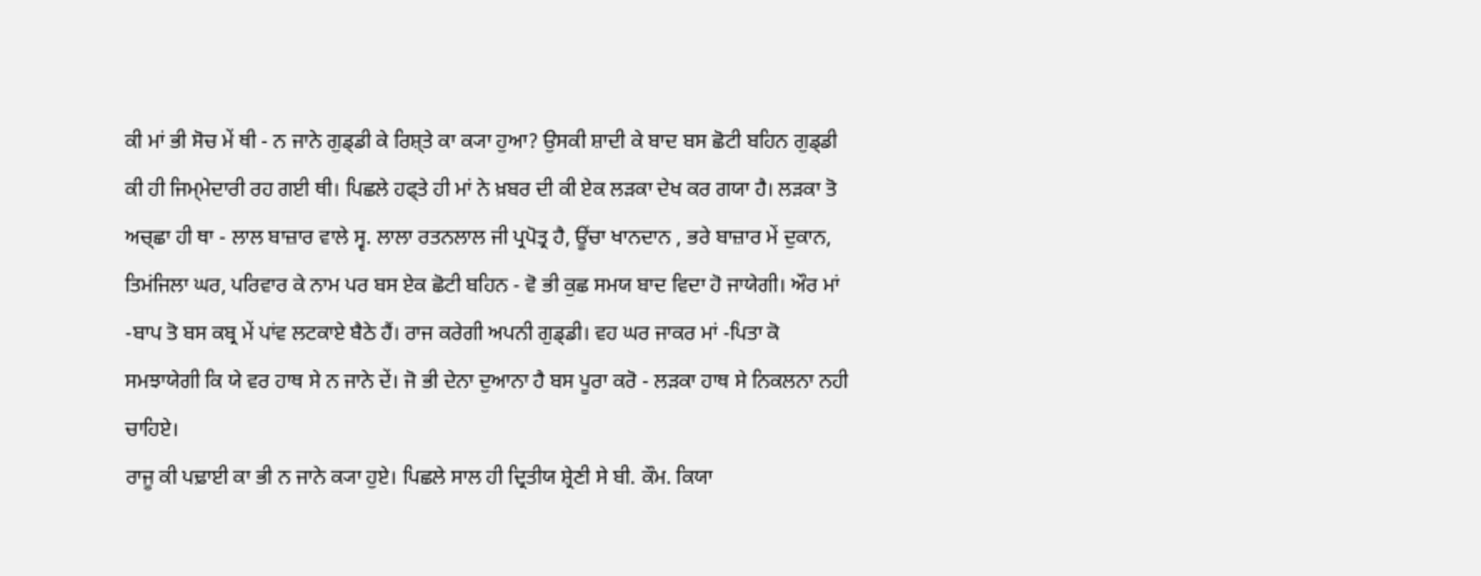ਕੀ ਮਾਂ ਭੀ ਸੋਚ ਮੇਂ ਥੀ - ਨ ਜਾਨੇ ਗੁਡ੍ਡੀ ਕੇ ਰਿਸ਼੍ਤੇ ਕਾ ਕ੍ਯਾ ਹੁਆ? ਉਸਕੀ ਸ਼ਾਦੀ ਕੇ ਬਾਦ ਬਸ ਛੋਟੀ ਬਹਿਨ ਗੁਡ੍ਡੀ ਕੀ ਹੀ ਜਿਮ੍ਮੇਦਾਰੀ ਰਹ ਗਈ ਥੀ। ਪਿਛਲੇ ਹਫ੍ਤੇ ਹੀ ਮਾਂ ਨੇ ਖ਼ਬਰ ਦੀ ਕੀ ਏਕ ਲਡ਼ਕਾ ਦੇਖ ਕਰ ਗਯਾ ਹੈ। ਲਡ਼ਕਾ ਤੋ ਅਚ੍ਛਾ ਹੀ ਥਾ - ਲਾਲ ਬਾਜ਼ਾਰ ਵਾਲੇ ਸ੍ਵ. ਲਾਲਾ ਰਤਨਲਾਲ ਜੀ ਪ੍ਰਪੋਤ੍ਰ ਹੈ, ਊਂਚਾ ਖਾਨਦਾਨ , ਭਰੇ ਬਾਜ਼ਾਰ ਮੇਂ ਦੁਕਾਨ, ਤਿਮਂਜਿਲਾ ਘਰ, ਪਰਿਵਾਰ ਕੇ ਨਾਮ ਪਰ ਬਸ ਏਕ ਛੋਟੀ ਬਹਿਨ - ਵੋ ਭੀ ਕੁਛ ਸਮਯ ਬਾਦ ਵਿਦਾ ਹੋ ਜਾਯੇਗੀ। ਔਰ ਮਾਂ -ਬਾਪ ਤੋ ਬਸ ਕਬ੍ਰ ਮੇਂ ਪਾਂਵ ਲਟਕਾਏ ਬੈਠੇ ਹੈਂ। ਰਾਜ ਕਰੇਗੀ ਅਪਨੀ ਗੁਡ੍ਡੀ। ਵਹ ਘਰ ਜਾਕਰ ਮਾਂ -ਪਿਤਾ ਕੋ ਸਮਝਾਯੇਗੀ ਕਿ ਯੇ ਵਰ ਹਾਥ ਸੇ ਨ ਜਾਨੇ ਦੇਂ। ਜੋ ਭੀ ਦੇਨਾ ਦੁਆਨਾ ਹੈ ਬਸ ਪੂਰਾ ਕਰੋ - ਲਡ਼ਕਾ ਹਾਥ ਸੇ ਨਿਕਲਨਾ ਨਹੀ ਚਾਹਿਏ।
ਰਾਜੂ ਕੀ ਪਢ਼ਾਈ ਕਾ ਭੀ ਨ ਜਾਨੇ ਕ੍ਯਾ ਹੁਏ। ਪਿਛਲੇ ਸਾਲ ਹੀ ਦ੍ਰਿਤੀਯ ਸ਼੍ਰੇਣੀ ਸੇ ਬੀ. ਕੌਮ. ਕਿਯਾ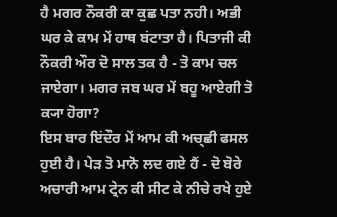ਹੈ ਮਗਰ ਨੌਕਰੀ ਕਾ ਕੁਛ ਪਤਾ ਨਹੀ। ਅਭੀ ਘਰ ਕੇ ਕਾਮ ਮੇਂ ਹਾਥ ਬਂਟਾਤਾ ਹੈ। ਪਿਤਾਜੀ ਕੀ ਨੌਕਰੀ ਔਰ ਦੋ ਸਾਲ ਤਕ ਹੈ - ਤੋ ਕਾਮ ਚਲ ਜਾਏਗਾ। ਮਗਰ ਜਬ ਘਰ ਮੇਂ ਬਹੂ ਆਏਗੀ ਤੋ ਕ੍ਯਾ ਹੋਗਾ?
ਇਸ ਬਾਰ ਇਂਦੌਰ ਮੇਂ ਆਮ ਕੀ ਅਚ੍ਛੀ ਫਸਲ ਹੁਈ ਹੈ। ਪੇਡ਼ ਤੋ ਮਾਨੋ ਲਦ ਗਏ ਹੈਂ - ਦੋ ਬੋਰੇ ਅਚਾਰੀ ਆਮ ਟ੍ਰੇਨ ਕੀ ਸੀਟ ਕੇ ਨੀਚੇ ਰਖੇ ਹੁਏ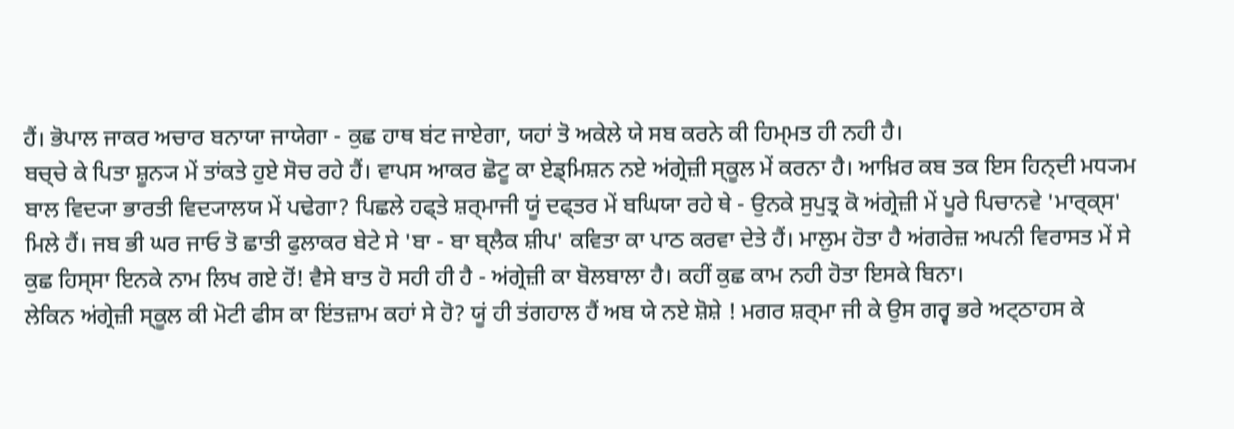ਹੈਂ। ਭੋਪਾਲ ਜਾਕਰ ਅਚਾਰ ਬਨਾਯਾ ਜਾਯੇਗਾ - ਕੁਛ ਹਾਥ ਬਂਟ ਜਾਏਗਾ, ਯਹਾਂ ਤੋ ਅਕੇਲੇ ਯੇ ਸਬ ਕਰਨੇ ਕੀ ਹਿਮ੍ਮਤ ਹੀ ਨਹੀ ਹੈ।
ਬਚ੍ਚੇ ਕੇ ਪਿਤਾ ਸ਼ੂਨ੍ਯ ਮੇਂ ਤਾਂਕਤੇ ਹੁਏ ਸੋਚ ਰਹੇ ਹੈਂ। ਵਾਪਸ ਆਕਰ ਛੋਟੂ ਕਾ ਏਡ੍ਮਿਸ਼ਨ ਨਏ ਅਂਗ੍ਰੇਜ਼ੀ ਸ੍ਕੂਲ ਮੇਂ ਕਰਨਾ ਹੈ। ਆਖ਼ਿਰ ਕਬ ਤਕ ਇਸ ਹਿਨ੍ਦੀ ਮਧ੍ਯਮ ਬਾਲ ਵਿਦ੍ਯਾ ਭਾਰਤੀ ਵਿਦ੍ਯਾਲਯ ਮੇਂ ਪਢੇਗਾ? ਪਿਛਲੇ ਹਫ੍ਤੇ ਸ਼ਰ੍ਮਾਜੀ ਯੂਂ ਦਫ੍ਤਰ ਮੇਂ ਬਘਿਯਾ ਰਹੇ ਥੇ - ਉਨਕੇ ਸੁਪੁਤ੍ਰ ਕੋ ਅਂਗ੍ਰੇਜ਼ੀ ਮੇਂ ਪੂਰੇ ਪਿਚਾਨਵੇ 'ਮਾਰ੍ਕ੍ਸ' ਮਿਲੇ ਹੈਂ। ਜਬ ਭੀ ਘਰ ਜਾਓ ਤੋ ਛਾਤੀ ਫੁਲਾਕਰ ਬੇਟੇ ਸੇ 'ਬਾ - ਬਾ ਬ੍ਲੈਕ ਸ਼ੀਪ' ਕਵਿਤਾ ਕਾ ਪਾਠ ਕਰਵਾ ਦੇਤੇ ਹੈਂ। ਮਾਲੁਮ ਹੋਤਾ ਹੈ ਅਂਗਰੇਜ਼ ਅਪਨੀ ਵਿਰਾਸਤ ਮੇਂ ਸੇ ਕੁਛ ਹਿਸ੍ਸਾ ਇਨਕੇ ਨਾਮ ਲਿਖ ਗਏ ਹੋਂ! ਵੈਸੇ ਬਾਤ ਹੋ ਸਹੀ ਹੀ ਹੈ - ਅਂਗ੍ਰੇਜ਼ੀ ਕਾ ਬੋਲਬਾਲਾ ਹੈ। ਕਹੀਂ ਕੁਛ ਕਾਮ ਨਹੀ ਹੋਤਾ ਇਸਕੇ ਬਿਨਾ।
ਲੇਕਿਨ ਅਂਗ੍ਰੇਜ਼ੀ ਸ੍ਕੂਲ ਕੀ ਮੋਟੀ ਫੀਸ ਕਾ ਇਂਤਜ਼ਾਮ ਕਹਾਂ ਸੇ ਹੋ? ਯੂਂ ਹੀ ਤਂਗਹਾਲ ਹੈਂ ਅਬ ਯੇ ਨਏ ਸ਼ੋਸ਼ੇ ! ਮਗਰ ਸ਼ਰ੍ਮਾ ਜੀ ਕੇ ਉਸ ਗਰ੍ਵ ਭਰੇ ਅਟ੍ਠਾਹਸ ਕੇ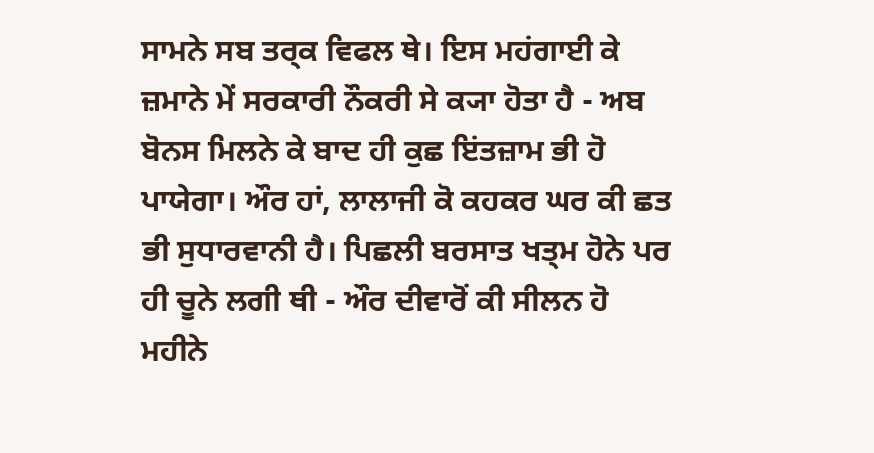ਸਾਮਨੇ ਸਬ ਤਰ੍ਕ ਵਿਫਲ ਥੇ। ਇਸ ਮਹਂਗਾਈ ਕੇ ਜ਼ਮਾਨੇ ਮੇਂ ਸਰਕਾਰੀ ਨੌਕਰੀ ਸੇ ਕ੍ਯਾ ਹੋਤਾ ਹੈ - ਅਬ ਬੋਨਸ ਮਿਲਨੇ ਕੇ ਬਾਦ ਹੀ ਕੁਛ ਇਂਤਜ਼ਾਮ ਭੀ ਹੋ ਪਾਯੇਗਾ। ਔਰ ਹਾਂ, ਲਾਲਾਜੀ ਕੋ ਕਹਕਰ ਘਰ ਕੀ ਛਤ ਭੀ ਸੁਧਾਰਵਾਨੀ ਹੈ। ਪਿਛਲੀ ਬਰਸਾਤ ਖਤ੍ਮ ਹੋਨੇ ਪਰ ਹੀ ਚੂਨੇ ਲਗੀ ਥੀ - ਔਰ ਦੀਵਾਰੋਂ ਕੀ ਸੀਲਨ ਹੋ ਮਹੀਨੇ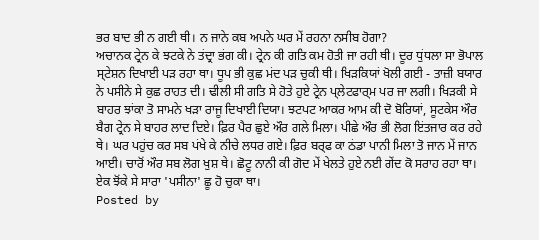ਭਰ ਬਾਦ ਭੀ ਨ ਗਈ ਥੀ। ਨ ਜਾਨੇ ਕਬ ਅਪਨੇ ਘਰ ਮੇਂ ਰਹਨਾ ਨਸੀਬ ਹੋਗਾ?
ਅਚਾਨਕ ਟ੍ਰੇਨ ਕੇ ਝਟਕੇ ਨੇ ਤਂਦ੍ਰਾ ਭਂਗ ਕੀ। ਟ੍ਰੇਨ ਕੀ ਗਤਿ ਕਮ ਹੋਤੀ ਜਾ ਰਹੀ ਥੀ। ਦੂਰ ਧੁਂਧਲਾ ਸਾ ਭੋਪਾਲ ਸ੍ਟੇਸ਼ਨ ਦਿਖਾਈ ਪੜ ਰਹਾ ਥਾ। ਧੂਪ ਭੀ ਕੁਛ ਮਂਦ ਪੜ ਚੁਕੀ ਥੀ। ਖਿਡ਼ਕਿਯਾਂ ਖੋਲੀ ਗਈ - ਤਾਜ਼ੀ ਬਯਾਰ ਨੇ ਪਸੀਨੇ ਸੇ ਕੁਛ ਰਾਹਤ ਦੀ। ਢੀਲੀ ਸੀ ਗਤਿ ਸੇ ਹੋਤੇ ਹੁਏ ਟ੍ਰੇਨ ਪ੍ਲੇਟਫਾਰ੍ਮ ਪਰ ਜਾ ਲਗੀ। ਖਿਡ਼ਕੀ ਸੇ ਬਾਹਰ ਝਾਂਕਾ ਤੋ ਸਾਮਨੇ ਖਡ਼ਾ ਰਾਜੂ ਦਿਖਾਈ ਦਿਯਾ। ਝਟਪਟ ਆਕਰ ਆਮ ਕੀ ਦੋ ਬੋਰਿਯਾਂ, ਸੂਟਕੇਸ ਔਰ ਬੈਗ ਟ੍ਰੇਨ ਸੇ ਬਾਹਰ ਲਾਦ ਦਿਏ। ਫ਼ਿਰ ਪੈਰ ਛੁਏ ਔਰ ਗਲੇ ਮਿਲਾ। ਪੀਛੇ ਔਰ ਭੀ ਲੋਗ ਇਂਤਜਾਰ ਕਰ ਰਹੇ ਥੇ। ਘਰ ਪਹੁਂਚ ਕਰ ਸਬ ਪਂਖੇ ਕੇ ਨੀਚੇ ਲਧਰ ਗਏ। ਫ਼ਿਰ ਬਰ੍ਫ ਕਾ ਠਂਡਾ ਪਾਨੀ ਮਿਲਾ ਤੋ ਜਾਨ ਮੇਂ ਜਾਨ ਆਈ। ਚਾਰੋਂ ਔਰ ਸਬ ਲੋਗ ਖੁਸ਼ ਥੇ। ਛੋਟੂ ਨਾਨੀ ਕੀ ਗੋਦ ਮੇਂ ਖੇਲਤੇ ਹੁਏ ਨਈ ਗੇਂਦ ਕੋ ਸਰਾਹ ਰਹਾ ਥਾ।
ਏਕ ਝੋਂਕੇ ਸੇ ਸਾਰਾ 'ਪਸੀਨਾ' ਛੂ ਹੋ ਚੁਕਾ ਥਾ।
Posted by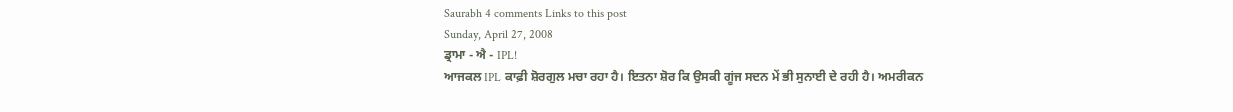Saurabh 4 comments Links to this post
Sunday, April 27, 2008
ਡ੍ਰਾਮਾ - ਐ - IPL!
ਆਜਕਲ IPL ਕਾਫ਼ੀ ਸ਼ੋਰਗੁਲ ਮਚਾ ਰਹਾ ਹੈ। ਇਤਨਾ ਸ਼ੋਰ ਕਿ ਉਸਕੀ ਗੂਂਜ ਸਦਨ ਮੇਂ ਭੀ ਸੁਨਾਈ ਦੇ ਰਹੀ ਹੈ। ਅਮਰੀਕਨ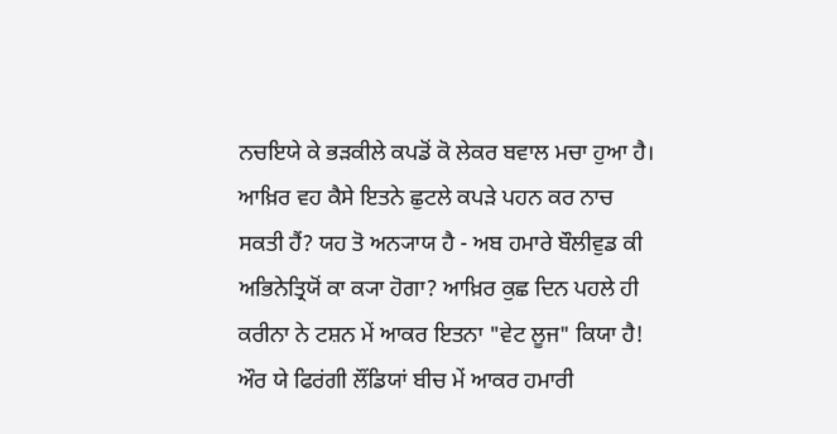ਨਚਇਯੇ ਕੇ ਭਡ਼ਕੀਲੇ ਕਪਡੋਂ ਕੋ ਲੇਕਰ ਬਵਾਲ ਮਚਾ ਹੁਆ ਹੈ। ਆਖ਼ਿਰ ਵਹ ਕੈਸੇ ਇਤਨੇ ਛੁਟਲੇ ਕਪਡ਼ੇ ਪਹਨ ਕਰ ਨਾਚ ਸਕਤੀ ਹੈਂ? ਯਹ ਤੋ ਅਨ੍ਯਾਯ ਹੈ - ਅਬ ਹਮਾਰੇ ਬੌਲੀਵੁਡ ਕੀ ਅਭਿਨੇਤ੍ਰਿਯੋਂ ਕਾ ਕ੍ਯਾ ਹੋਗਾ? ਆਖ਼ਿਰ ਕੁਛ ਦਿਨ ਪਹਲੇ ਹੀ ਕਰੀਨਾ ਨੇ ਟਸ਼ਨ ਮੇਂ ਆਕਰ ਇਤਨਾ "ਵੇਟ ਲੂਜ" ਕਿਯਾ ਹੈ! ਔਰ ਯੇ ਫਿਰਂਗੀ ਲੌਂਡਿਯਾਂ ਬੀਚ ਮੇਂ ਆਕਰ ਹਮਾਰੀ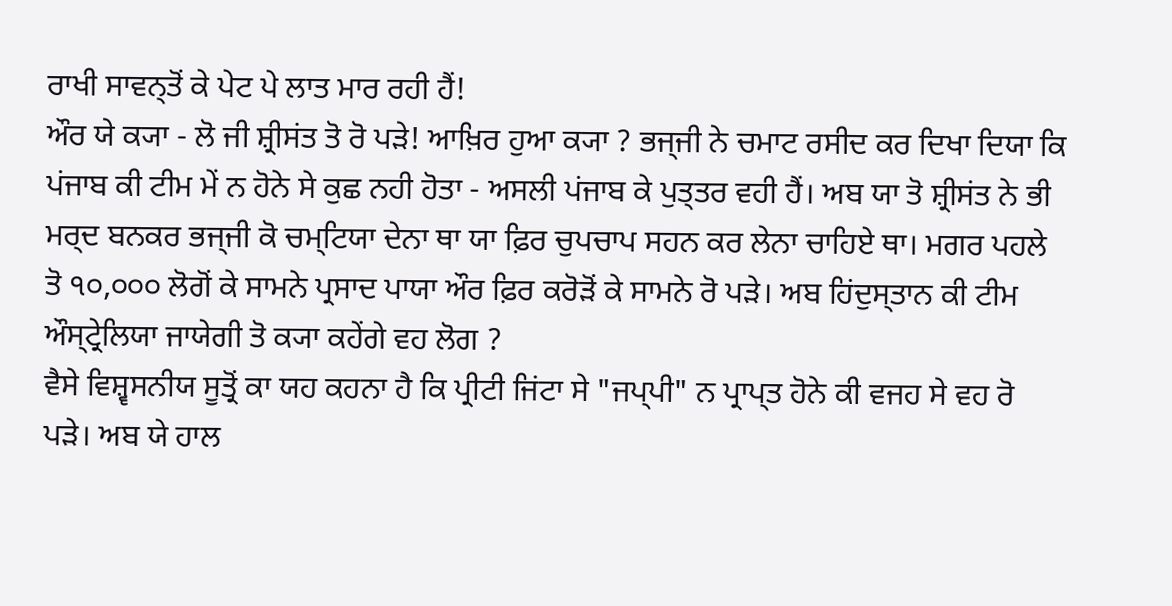ਰਾਖੀ ਸਾਵਨ੍ਤੋਂ ਕੇ ਪੇਟ ਪੇ ਲਾਤ ਮਾਰ ਰਹੀ ਹੈਂ!
ਔਰ ਯੇ ਕ੍ਯਾ - ਲੋ ਜੀ ਸ਼੍ਰੀਸਂਤ ਤੋ ਰੋ ਪੜੇ! ਆਖ਼ਿਰ ਹੁਆ ਕ੍ਯਾ ? ਭਜ੍ਜੀ ਨੇ ਚਮਾਟ ਰਸੀਦ ਕਰ ਦਿਖਾ ਦਿਯਾ ਕਿ ਪਂਜਾਬ ਕੀ ਟੀਮ ਮੇਂ ਨ ਹੋਨੇ ਸੇ ਕੁਛ ਨਹੀ ਹੋਤਾ - ਅਸਲੀ ਪਂਜਾਬ ਕੇ ਪੁਤ੍ਤਰ ਵਹੀ ਹੈਂ। ਅਬ ਯਾ ਤੋ ਸ਼੍ਰੀਸਂਤ ਨੇ ਭੀ ਮਰ੍ਦ ਬਨਕਰ ਭਜ੍ਜੀ ਕੋ ਚਮ੍ਟਿਯਾ ਦੇਨਾ ਥਾ ਯਾ ਫ਼ਿਰ ਚੁਪਚਾਪ ਸਹਨ ਕਰ ਲੇਨਾ ਚਾਹਿਏ ਥਾ। ਮਗਰ ਪਹਲੇ ਤੋ ੧੦,੦੦੦ ਲੋਗੋਂ ਕੇ ਸਾਮਨੇ ਪ੍ਰਸਾਦ ਪਾਯਾ ਔਰ ਫ਼ਿਰ ਕਰੋਡ਼ੋਂ ਕੇ ਸਾਮਨੇ ਰੋ ਪੜੇ। ਅਬ ਹਿਂਦੁਸ੍ਤਾਨ ਕੀ ਟੀਮ ਔਸ੍ਟ੍ਰੇਲਿਯਾ ਜਾਯੇਗੀ ਤੋ ਕ੍ਯਾ ਕਹੇਂਗੇ ਵਹ ਲੋਗ ?
ਵੈਸੇ ਵਿਸ਼੍ਵਸਨੀਯ ਸੂਤ੍ਰੋਂ ਕਾ ਯਹ ਕਹਨਾ ਹੈ ਕਿ ਪ੍ਰੀਟੀ ਜਿਂਟਾ ਸੇ "ਜਪ੍ਪੀ" ਨ ਪ੍ਰਾਪ੍ਤ ਹੋਨੇ ਕੀ ਵਜਹ ਸੇ ਵਹ ਰੋ ਪੜੇ। ਅਬ ਯੇ ਹਾਲ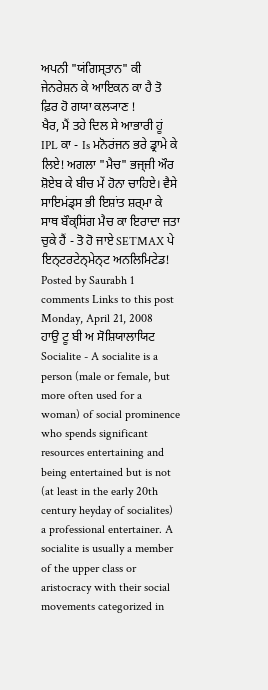ਅਪਨੀ "ਯਂਗਿਸ੍ਤਾਨ" ਕੀ ਜੇਨਰੇਸ਼ਨ ਕੇ ਆਇਕਨ ਕਾ ਹੈ ਤੋ ਫ਼ਿਰ ਹੋ ਗਯਾ ਕਲ੍ਯਾਣ !
ਖੈਰ, ਮੈਂ ਤਹੇ ਦਿਲ ਸੇ ਆਭਾਰੀ ਹੂਂ IPL ਕਾ - Is ਮਨੋਰਂਜਨ ਭਰੇ ਡ੍ਰਾਮੇ ਕੇ ਲਿਏ! ਅਗਲਾ "ਮੈਚ" ਭਜ੍ਜੀ ਔਰ ਸ਼ੋਏਬ ਕੇ ਬੀਚ ਮੇਂ ਹੋਨਾ ਚਾਹਿਏ। ਵੈਸੇ ਸਾਇਮਂਡ੍ਸ ਭੀ ਇਸ਼ਾਂਤ ਸ਼ਰ੍ਮਾ ਕੇ ਸਾਥ ਬੌਕ੍ਸਿਂਗ ਮੈਚ ਕਾ ਇਰਾਦਾ ਜਤਾ ਚੁਕੇ ਹੈਂ - ਤੋ ਹੋ ਜਾਏ SETMAX ਪੇ ਇਨ੍ਟਰਟੇਨ੍ਮੇਨ੍ਟ ਅਨਲਿਮਿਟੇਡ!
Posted by Saurabh 1 comments Links to this post
Monday, April 21, 2008
ਹਾਉ ਟੂ ਬੀ ਅ ਸੋਸ਼ਿਯਾਲਾਯਿਟ
Socialite - A socialite is a person (male or female, but more often used for a woman) of social prominence who spends significant resources entertaining and being entertained but is not (at least in the early 20th century heyday of socialites) a professional entertainer. A socialite is usually a member of the upper class or aristocracy with their social movements categorized in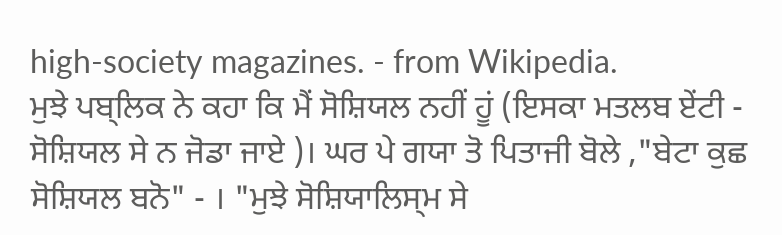high-society magazines. - from Wikipedia.
ਮੁਝੇ ਪਬ੍ਲਿਕ ਨੇ ਕਹਾ ਕਿ ਮੈਂ ਸੋਸ਼ਿਯਲ ਨਹੀਂ ਹੂਂ (ਇਸਕਾ ਮਤਲਬ ਏਂਟੀ - ਸੋਸ਼ਿਯਲ ਸੇ ਨ ਜੋਡਾ ਜਾਏ )। ਘਰ ਪੇ ਗਯਾ ਤੋ ਪਿਤਾਜੀ ਬੋਲੇ ,"ਬੇਟਾ ਕੁਛ ਸੋਸ਼ਿਯਲ ਬਨੋ" - । "ਮੁਝੇ ਸੋਸ਼ਿਯਾਲਿਸ੍ਮ ਸੇ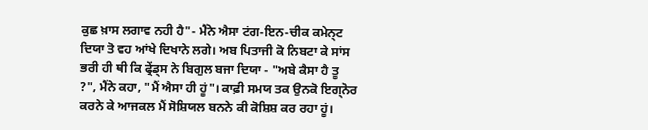ਕੁਛ ਖ਼ਾਸ ਲਗਾਵ ਨਹੀ ਹੈ"- ਮੈਂਨੇ ਐਸਾ ਟਂਗ-ਇਨ-ਚੀਕ ਕਮੇਨ੍ਟ ਦਿਯਾ ਤੋ ਵਹ ਆਂਖੇ ਦਿਖਾਨੇ ਲਗੇ। ਅਬ ਪਿਤਾਜੀ ਕੋ ਨਿਬਟਾ ਕੇ ਸਾਂਸ ਭਰੀ ਹੀ ਥੀ ਕਿ ਫ੍ਰੇਂਡ੍ਸ ਨੇ ਬਿਗੁਲ ਬਜਾ ਦਿਯਾ - "ਅਬੇ ਕੈਸਾ ਹੈ ਤੂ ?", ਮੈਂਨੇ ਕਹਾ, "ਮੈਂ ਐਸਾ ਹੀ ਹੂਂ"। ਕਾਫ਼ੀ ਸਮਯ ਤਕ ਉਨਕੋ ਇਗ੍ਨੋਰ ਕਰਨੇ ਕੇ ਆਜਕਲ ਮੈਂ ਸੋਸ਼ਿਯਲ ਬਨਨੇ ਕੀ ਕੋਸ਼ਿਸ਼ ਕਰ ਰਹਾ ਹੂਂ।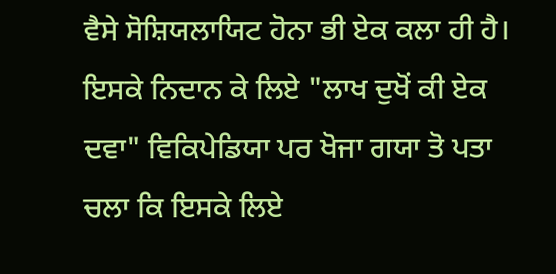ਵੈਸੇ ਸੋਸ਼ਿਯਲਾਯਿਟ ਹੋਨਾ ਭੀ ਏਕ ਕਲਾ ਹੀ ਹੈ। ਇਸਕੇ ਨਿਦਾਨ ਕੇ ਲਿਏ "ਲਾਖ ਦੁਖੋਂ ਕੀ ਏਕ ਦਵਾ" ਵਿਕਿਪੇਡਿਯਾ ਪਰ ਖੋਜਾ ਗਯਾ ਤੋ ਪਤਾ ਚਲਾ ਕਿ ਇਸਕੇ ਲਿਏ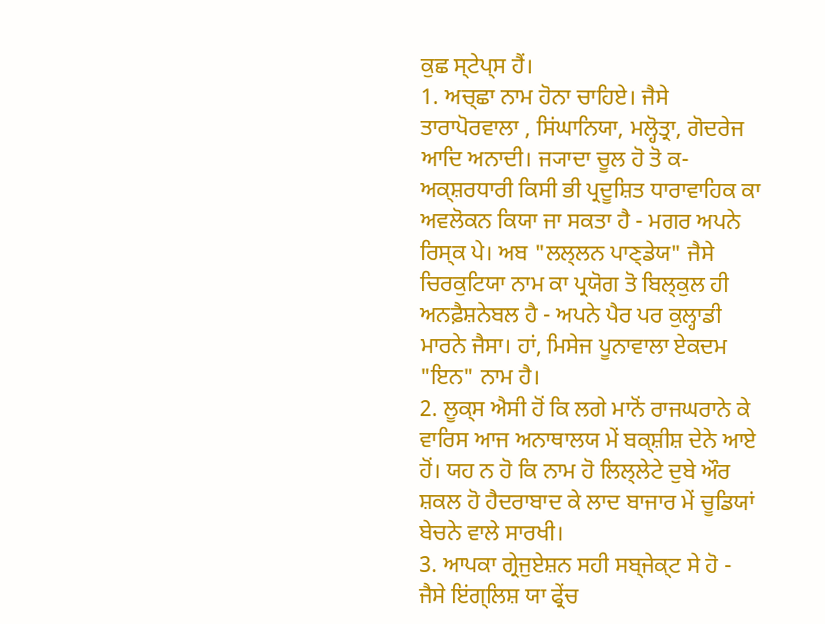ਕੁਛ ਸ੍ਟੇਪ੍ਸ ਹੈਂ।
1. ਅਚ੍ਛਾ ਨਾਮ ਹੋਨਾ ਚਾਹਿਏ। ਜੈਸੇ ਤਾਰਾਪੋਰਵਾਲਾ , ਸਿਂਘਾਨਿਯਾ, ਮਲ੍ਹੋਤ੍ਰਾ, ਗੋਦਰੇਜ ਆਦਿ ਅਨਾਦੀ। ਜ੍ਯਾਦਾ ਚੂਲ ਹੋ ਤੋ ਕ-ਅਕ੍ਸ਼ਰਧਾਰੀ ਕਿਸੀ ਭੀ ਪ੍ਰਦੂਸ਼ਿਤ ਧਾਰਾਵਾਹਿਕ ਕਾ ਅਵਲੋਕਨ ਕਿਯਾ ਜਾ ਸਕਤਾ ਹੈ - ਮਗਰ ਅਪਨੇ ਰਿਸ੍ਕ ਪੇ। ਅਬ "ਲਲ੍ਲਨ ਪਾਣ੍ਡੇਯ" ਜੈਸੇ ਚਿਰਕੁਟਿਯਾ ਨਾਮ ਕਾ ਪ੍ਰਯੋਗ ਤੋ ਬਿਲ੍ਕੁਲ ਹੀ ਅਨਫ਼ੈਸ਼ਨੇਬਲ ਹੈ - ਅਪਨੇ ਪੈਰ ਪਰ ਕੁਲ੍ਹਾਡੀ ਮਾਰਨੇ ਜੈਸਾ। ਹਾਂ, ਮਿਸੇਜ ਪੂਨਾਵਾਲਾ ਏਕਦਮ "ਇਨ" ਨਾਮ ਹੈ।
2. ਲੂਕ੍ਸ ਐਸੀ ਹੋਂ ਕਿ ਲਗੇ ਮਾਨੋਂ ਰਾਜਘਰਾਨੇ ਕੇ ਵਾਰਿਸ ਆਜ ਅਨਾਥਾਲਯ ਮੇਂ ਬਕ੍ਸ਼ੀਸ਼ ਦੇਨੇ ਆਏ ਹੋਂ। ਯਹ ਨ ਹੋ ਕਿ ਨਾਮ ਹੋ ਲਿਲ੍ਲੇਟੇ ਦੁਬੇ ਔਰ ਸ਼ਕਲ ਹੋ ਹੈਦਰਾਬਾਦ ਕੇ ਲਾਦ ਬਾਜਾਰ ਮੇਂ ਚੂਡਿਯਾਂ ਬੇਚਨੇ ਵਾਲੇ ਸਾਰਖੀ।
3. ਆਪਕਾ ਗ੍ਰੇਜੁਏਸ਼ਨ ਸਹੀ ਸਬ੍ਜੇਕ੍ਟ ਸੇ ਹੋ - ਜੈਸੇ ਇਂਗ੍ਲਿਸ਼ ਯਾ ਫ੍ਰੇਂਚ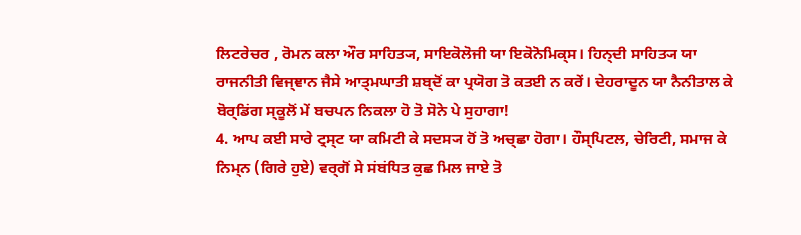ਲਿਟਰੇਚਰ , ਰੋਮਨ ਕਲਾ ਔਰ ਸਾਹਿਤ੍ਯ, ਸਾਇਕੋਲੋਜੀ ਯਾ ਇਕੋਨੋਮਿਕ੍ਸ। ਹਿਨ੍ਦੀ ਸਾਹਿਤ੍ਯ ਯਾ ਰਾਜਨੀਤੀ ਵਿਜ੍ਞਾਨ ਜੈਸੇ ਆਤ੍ਮਘਾਤੀ ਸ਼ਬ੍ਦੋਂ ਕਾ ਪ੍ਰਯੋਗ ਤੋ ਕਤਈ ਨ ਕਰੇਂ। ਦੇਹਰਾਦੂਨ ਯਾ ਨੈਨੀਤਾਲ ਕੇ ਬੋਰ੍ਡਿਂਗ ਸ੍ਕੂਲੋਂ ਮੇਂ ਬਚਪਨ ਨਿਕਲਾ ਹੋ ਤੋ ਸੋਨੇ ਪੇ ਸੁਹਾਗਾ!
4. ਆਪ ਕਈ ਸਾਰੇ ਟ੍ਰਸ੍ਟ ਯਾ ਕਮਿਟੀ ਕੇ ਸਦਸ੍ਯ ਹੋਂ ਤੋ ਅਚ੍ਛਾ ਹੋਗਾ। ਹੌਸ੍ਪਿਟਲ, ਚੇਰਿਟੀ, ਸਮਾਜ ਕੇ ਨਿਮ੍ਨ (ਗਿਰੇ ਹੁਏ) ਵਰ੍ਗੋਂ ਸੇ ਸਂਬਂਧਿਤ ਕੁਛ ਮਿਲ ਜਾਏ ਤੋ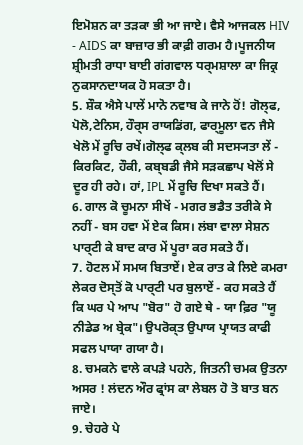ਇਮੋਸ਼ਨ ਕਾ ਤਡ਼ਕਾ ਭੀ ਆ ਜਾਏ। ਵੈਸੇ ਆਜਕਲ HIV - AIDS ਕਾ ਬਾਜ਼ਾਰ ਭੀ ਕਾਫ਼ੀ ਗਰਮ ਹੈ।ਪੂਜਨੀਯ ਸ਼੍ਰੀਮਤੀ ਰਾਧਾ ਬਾਈ ਗਂਗਵਾਲ ਧਰ੍ਮਸ਼ਾਲਾ ਕਾ ਜਿਕ੍ਰ ਨੁਕਸਾਨਦਾਯਕ ਹੋ ਸਕਤਾ ਹੈ।
5. ਸ਼ੌਕ ਐਸੇ ਪਾਲੇਂ ਮਾਨੋ ਨਵਾਬ ਕੇ ਜਾਨੇ ਹੋਂ! ਗੋਲ੍ਫ, ਪੋਲੋ,ਟੇਨਿਸ, ਹੌਰ੍ਸ ਰਾਯਡਿਂਗ, ਫਾਰ੍ਮੂਲਾ ਵਨ ਜੈਸੇ ਖੇਲੋ ਮੇਂ ਰੂਚਿ ਰਖੇਂ।ਗੋਲ੍ਫ ਕ੍ਲਬ ਕੀ ਸਦਸ੍ਯਤਾ ਲੇਂ - ਕਿਰਕਿਟ, ਹੌਕੀ, ਕਬ੍ਬਡੀ ਜੈਸੇ ਸਡ਼ਕਛਾਪ ਖੇਲੋਂ ਸੇ ਦੂਰ ਹੀ ਰਹੇ। ਹਾਂ, IPL ਮੇਂ ਰੂਚਿ ਦਿਖਾ ਸਕਤੇ ਹੈਂ।
6. ਗਾਲ ਕੋ ਚੂਮਨਾ ਸੀਖੇਂ - ਮਗਰ ਭਡੈਤ ਤਰੀਕੇ ਸੇ ਨਹੀਂ - ਬਸ ਹਵਾ ਮੇਂ ਏਕ ਕਿਸ। ਲਂਬਾ ਵਾਲਾ ਸੇਸ਼ਨ ਪਾਰ੍ਟੀ ਕੇ ਬਾਦ ਕਾਰ ਮੇਂ ਪੂਰਾ ਕਰ ਸਕਤੇ ਹੈਂ।
7. ਹੋਟਲ ਮੇਂ ਸਮਯ ਬਿਤਾਏਂ। ਏਕ ਰਾਤ ਕੇ ਲਿਏ ਕਮਰਾ ਲੇਕਰ ਦੋਸ੍ਤੋਂ ਕੋ ਪਾਰ੍ਟੀ ਪਰ ਬੁਲਾਏਂ - ਕਹ ਸਕਤੇ ਹੈਂ ਕਿ ਘਰ ਪੇ ਆਪ "ਬੋਰ" ਹੋ ਗਏ ਥੇ - ਯਾ ਫ਼ਿਰ "ਯੂ ਨੀਡੇਡ ਅ ਬ੍ਰੇਕ"। ਉਪਰੋਕ੍ਤ ਉਪਾਯ ਪ੍ਰਾਯਤ ਕਾਫੀ ਸਫਲ ਪਾਯਾ ਗਯਾ ਹੈ।
8. ਚਮਕਨੇ ਵਾਲੇ ਕਪਡ਼ੇ ਪਹਨੇ, ਜਿਤਨੀ ਚਮਕ ਉਤਨਾ ਅਸਰ ! ਲਂਦਨ ਔਰ ਫ੍ਰਾਂਸ ਕਾ ਲੇਬਲ ਹੋ ਤੋ ਬਾਤ ਬਨ ਜਾਏ।
9. ਚੇਹਰੇ ਪੇ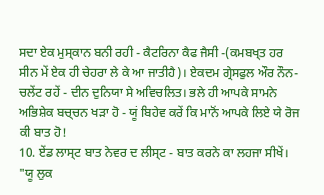ਸਦਾ ਏਕ ਮੁਸ੍ਕਾਨ ਬਨੀ ਰਹੀ - ਕੈਟਰਿਨਾ ਕੈਫ ਜੈਸੀ -(ਕਮਬਖ੍ਤ ਹਰ ਸੀਨ ਮੇਂ ਏਕ ਹੀ ਚੇਹਰਾ ਲੇ ਕੇ ਆ ਜਾਤੀਹੈ)। ਏਕਦਮ ਗ੍ਰੇਸਫੁਲ ਔਰ ਨੌਨ-ਚਲੇਂਟ ਰਹੇਂ - ਦੀਨ ਦੁਨਿਯਾ ਸੇ ਅਵਿਚਲਿਤ। ਭਲੇ ਹੀ ਆਪਕੇ ਸਾਮਨੇ ਅਭਿਸ਼ੇਕ ਬਚ੍ਚਨ ਖਡ਼ਾ ਹੋ - ਯੂਂ ਬਿਹੇਵ ਕਰੇਂ ਕਿ ਮਾਨੋਂ ਆਪਕੇ ਲਿਏ ਯੇ ਰੋਜ ਕੀ ਬਾਤ ਹੋ!
10. ਏਂਡ ਲਾਸ੍ਟ ਬਾਤ ਨੇਵਰ ਦ ਲੀਸ੍ਟ - ਬਾਤ ਕਰਨੇ ਕਾ ਲਹਜਾ ਸੀਖੇਂ। "ਯੂ ਲੁਕ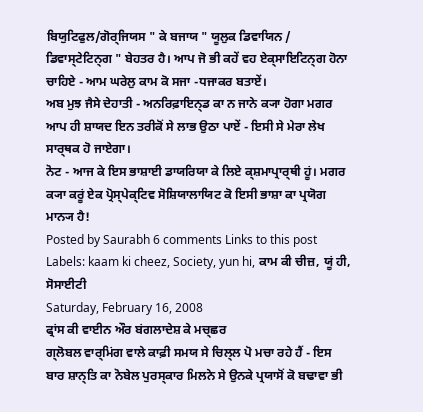ਬਿਯੁਟਿਫੁਲ/ਗੋਰ੍ਜਿਯਸ " ਕੇ ਬਜਾਯ " ਯੂਲੁਕ ਡਿਵਾਯਿਨ / ਡਿਵਾਸ੍ਟੇਟਿਨ੍ਗ " ਬੇਹਤਰ ਹੈ। ਆਪ ਜੋ ਭੀ ਕਹੇਂ ਵਹ ਏਕ੍ਸਾਇਟਿਨ੍ਗ ਹੋਨਾ ਚਾਹਿਏ - ਆਮ ਘਰੇਲੁ ਕਾਮ ਕੋ ਸਜਾ -ਧਜਾਕਰ ਬਤਾਏਂ।
ਅਬ ਮੁਝ ਜੈਸੇ ਦੇਹਾਤੀ - ਅਨਰਿਫ਼ਾਇਨ੍ਡ ਕਾ ਨ ਜਾਨੇ ਕ੍ਯਾ ਹੋਗਾ ਮਗਰ ਆਪ ਹੀ ਸ਼ਾਯਦ ਇਨ ਤਰੀਕੋਂ ਸੇ ਲਾਭ ਉਠਾ ਪਾਏਂ - ਇਸੀ ਸੇ ਮੇਰਾ ਲੇਖ ਸਾਰ੍ਥਕ ਹੋ ਜਾਏਗਾ।
ਨੋਟ - ਆਜ ਕੇ ਇਸ ਭਾਸ਼ਾਈ ਡਾਯਰਿਯਾ ਕੇ ਲਿਏ ਕ੍ਸ਼ਮਾਪ੍ਰਾਰ੍ਥੀ ਹੂਂ। ਮਗਰ ਕ੍ਯਾ ਕਰੂਂ ਏਕ ਪ੍ਰੋਸ੍ਪੇਕ੍ਟਿਵ ਸੋਸ਼ਿਯਾਲਾਯਿਟ ਕੋ ਇਸੀ ਭਾਸ਼ਾ ਕਾ ਪ੍ਰਯੋਗ ਮਾਨ੍ਯ ਹੈ!
Posted by Saurabh 6 comments Links to this post
Labels: kaam ki cheez, Society, yun hi, ਕਾਮ ਕੀ ਚੀਜ਼, ਯੂਂ ਹੀ, ਸੋਸਾਈਟੀ
Saturday, February 16, 2008
ਫ੍ਰਾਂਸ ਕੀ ਵਾਈਨ ਔਰ ਬਂਗਲਾਦੇਸ਼ ਕੇ ਮਚ੍ਛਰ
ਗ੍ਲੋਬਲ ਵਾਰ੍ਮਿਂਗ ਵਾਲੇ ਕਾਫ਼ੀ ਸਮਯ ਸੇ ਚਿਲ੍ਲ ਪੋ ਮਚਾ ਰਹੇ ਹੈਂ - ਇਸ ਬਾਰ ਸ਼ਾਨ੍ਤਿ ਕਾ ਨੋਬੇਲ ਪੁਰਸ੍ਕਾਰ ਮਿਲਨੇ ਸੇ ਉਨਕੇ ਪ੍ਰਯਾਸੋਂ ਕੋ ਬਢਾਵਾ ਭੀ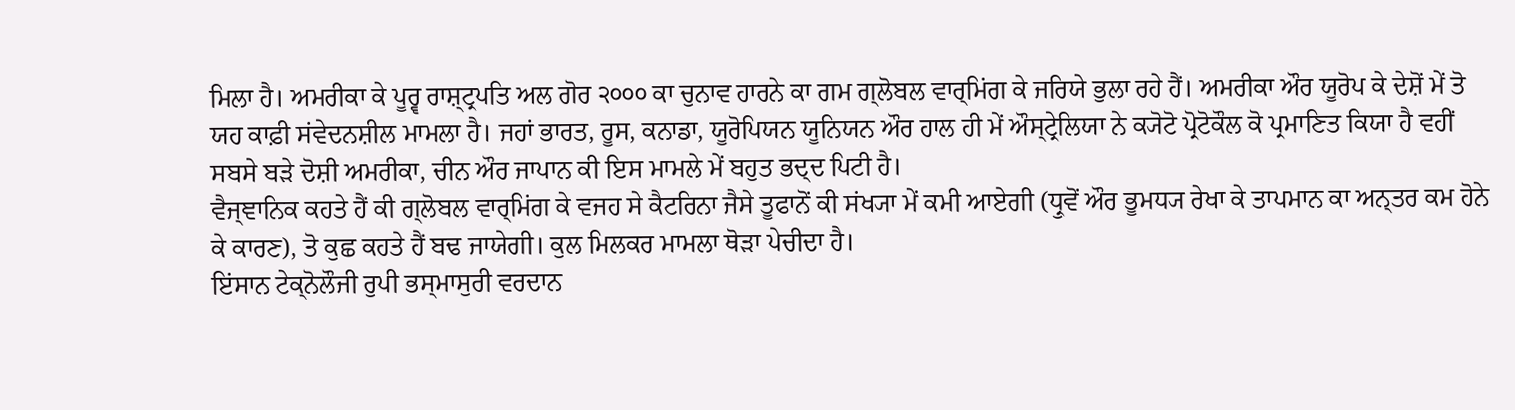ਮਿਲਾ ਹੈ। ਅਮਰੀਕਾ ਕੇ ਪੂਰ੍ਵ ਰਾਸ਼੍ਟ੍ਰਪਤਿ ਅਲ ਗੋਰ ੨੦੦੦ ਕਾ ਚੁਨਾਵ ਹਾਰਨੇ ਕਾ ਗਮ ਗ੍ਲੋਬਲ ਵਾਰ੍ਮਿਂਗ ਕੇ ਜਰਿਯੇ ਭੁਲਾ ਰਹੇ ਹੈਂ। ਅਮਰੀਕਾ ਔਰ ਯੂਰੋਪ ਕੇ ਦੇਸ਼ੋਂ ਮੇਂ ਤੋ ਯਹ ਕਾਫ਼ੀ ਸਂਵੇਦਨਸ਼ੀਲ ਮਾਮਲਾ ਹੈ। ਜਹਾਂ ਭਾਰਤ, ਰੂਸ, ਕਨਾਡਾ, ਯੂਰੋਪਿਯਨ ਯੂਨਿਯਨ ਔਰ ਹਾਲ ਹੀ ਮੇਂ ਔਸ੍ਟ੍ਰੇਲਿਯਾ ਨੇ ਕ੍ਯੋਟੋ ਪ੍ਰੋਟੋਕੌਲ ਕੋ ਪ੍ਰਮਾਣਿਤ ਕਿਯਾ ਹੈ ਵਹੀਂ ਸਬਸੇ ਬਡ਼ੇ ਦੋਸ਼ੀ ਅਮਰੀਕਾ, ਚੀਨ ਔਰ ਜਾਪਾਨ ਕੀ ਇਸ ਮਾਮਲੇ ਮੇਂ ਬਹੁਤ ਭਦ੍ਦ ਪਿਟੀ ਹੈ।
ਵੈਜ੍ਞਾਨਿਕ ਕਹਤੇ ਹੈਂ ਕੀ ਗ੍ਲੋਬਲ ਵਾਰ੍ਮਿਂਗ ਕੇ ਵਜਹ ਸੇ ਕੈਟਰਿਨਾ ਜੈਸੇ ਤੂਫਾਨੋਂ ਕੀ ਸਂਖ੍ਯਾ ਮੇਂ ਕਮੀ ਆਏਗੀ (ਧ੍ਰੁਵੋਂ ਔਰ ਭੂਮਧ੍ਯ ਰੇਖਾ ਕੇ ਤਾਪਮਾਨ ਕਾ ਅਨ੍ਤਰ ਕਮ ਹੋਨੇ ਕੇ ਕਾਰਣ), ਤੋ ਕੁਛ ਕਹਤੇ ਹੈਂ ਬਢ ਜਾਯੇਗੀ। ਕੁਲ ਮਿਲਕਰ ਮਾਮਲਾ ਥੋੜਾ ਪੇਚੀਦਾ ਹੈ।
ਇਂਸਾਨ ਟੇਕ੍ਨੋਲੌਜੀ ਰੁਪੀ ਭਸ੍ਮਾਸੁਰੀ ਵਰਦਾਨ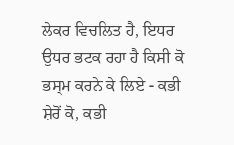ਲੇਕਰ ਵਿਚਲਿਤ ਹੈ, ਇਧਰ ਉਧਰ ਭਟਕ ਰਹਾ ਹੈ ਕਿਸੀ ਕੋ ਭਸ੍ਮ ਕਰਨੇ ਕੇ ਲਿਏ - ਕਭੀ ਸ਼ੇਰੋਂ ਕੋ, ਕਭੀ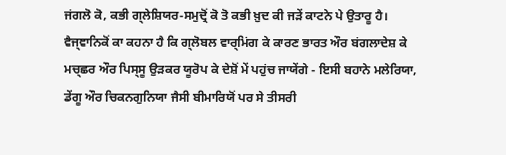ਜਂਗਲੋ ਕੋ, ਕਭੀ ਗ੍ਲੇਸ਼ਿਯਰ-ਸਮੁਦ੍ਰੋਂ ਕੋ ਤੋ ਕਭੀ ਖ਼ੁਦ ਕੀ ਜੜੇਂ ਕਾਟਨੇ ਪੇ ਉਤਾਰੂ ਹੈ।
ਵੈਜ੍ਞਾਨਿਕੋਂ ਕਾ ਕਹਨਾ ਹੈ ਕਿ ਗ੍ਲੋਬਲ ਵਾਰ੍ਮਿਂਗ ਕੇ ਕਾਰਣ ਭਾਰਤ ਔਰ ਬਂਗਲਾਦੇਸ਼ ਕੇ ਮਚ੍ਛਰ ਔਰ ਪਿਸ੍ਸੂ ਉਡ਼ਕਰ ਯੂਰੋਪ ਕੇ ਦੇਸ਼ੋਂ ਮੇਂ ਪਹੁਂਚ ਜਾਯੇਂਗੇ - ਇਸੀ ਬਹਾਨੇ ਮਲੇਰਿਯਾ, ਡੇਂਗੂ ਔਰ ਚਿਕਨਗੁਨਿਯਾ ਜੈਸੀ ਬੀਮਾਰਿਯੋਂ ਪਰ ਸੇ ਤੀਸਰੀ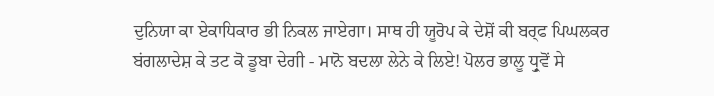ਦੁਨਿਯਾ ਕਾ ਏਕਾਧਿਕਾਰ ਭੀ ਨਿਕਲ ਜਾਏਗਾ। ਸਾਥ ਹੀ ਯੂਰੋਪ ਕੇ ਦੇਸ਼ੋਂ ਕੀ ਬਰ੍ਫ ਪਿਘਲਕਰ ਬਂਗਲਾਦੇਸ਼ ਕੇ ਤਟ ਕੋ ਡੂਬਾ ਦੇਗੀ - ਮਾਨੋ ਬਦਲਾ ਲੇਨੇ ਕੇ ਲਿਏ! ਪੋਲਰ ਭਾਲੂ ਧ੍ਰੁਵੋਂ ਸੇ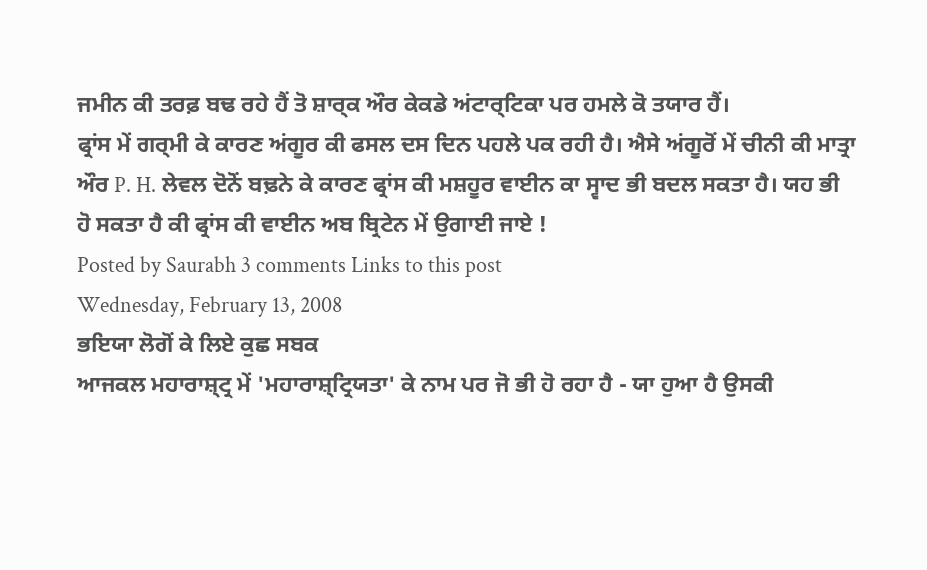ਜਮੀਨ ਕੀ ਤਰਫ਼ ਬਢ ਰਹੇ ਹੈਂ ਤੋ ਸ਼ਾਰ੍ਕ ਔਰ ਕੇਕਡੇ ਅਂਟਾਰ੍ਟਿਕਾ ਪਰ ਹਮਲੇ ਕੋ ਤਯਾਰ ਹੈਂ।
ਫ੍ਰਾਂਸ ਮੇਂ ਗਰ੍ਮੀ ਕੇ ਕਾਰਣ ਅਂਗੂਰ ਕੀ ਫਸਲ ਦਸ ਦਿਨ ਪਹਲੇ ਪਕ ਰਹੀ ਹੈ। ਐਸੇ ਅਂਗੂਰੋਂ ਮੇਂ ਚੀਨੀ ਕੀ ਮਾਤ੍ਰਾ ਔਰ P. H. ਲੇਵਲ ਦੋਨੋਂ ਬਢ਼ਨੇ ਕੇ ਕਾਰਣ ਫ੍ਰਾਂਸ ਕੀ ਮਸ਼ਹੂਰ ਵਾਈਨ ਕਾ ਸ੍ਵਾਦ ਭੀ ਬਦਲ ਸਕਤਾ ਹੈ। ਯਹ ਭੀ ਹੋ ਸਕਤਾ ਹੈ ਕੀ ਫ੍ਰਾਂਸ ਕੀ ਵਾਈਨ ਅਬ ਬ੍ਰਿਟੇਨ ਮੇਂ ਉਗਾਈ ਜਾਏ !
Posted by Saurabh 3 comments Links to this post
Wednesday, February 13, 2008
ਭਇਯਾ ਲੋਗੋਂ ਕੇ ਲਿਏ ਕੁਛ ਸਬਕ
ਆਜਕਲ ਮਹਾਰਾਸ਼੍ਟ੍ਰ ਮੇਂ 'ਮਹਾਰਾਸ਼੍ਟ੍ਰਿਯਤਾ' ਕੇ ਨਾਮ ਪਰ ਜੋ ਭੀ ਹੋ ਰਹਾ ਹੈ - ਯਾ ਹੁਆ ਹੈ ਉਸਕੀ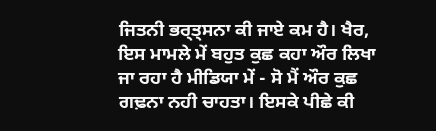ਜਿਤਨੀ ਭਰ੍ਤ੍ਸਨਾ ਕੀ ਜਾਏ ਕਮ ਹੈ। ਖੈਰ, ਇਸ ਮਾਮਲੇ ਮੇਂ ਬਹੁਤ ਕੁਛ ਕਹਾ ਔਰ ਲਿਖਾ ਜਾ ਰਹਾ ਹੈ ਮੀਡਿਯਾ ਮੇਂ - ਸੋ ਮੈਂ ਔਰ ਕੁਛ ਗਢ਼ਨਾ ਨਹੀ ਚਾਹਤਾ। ਇਸਕੇ ਪੀਛੇ ਕੀ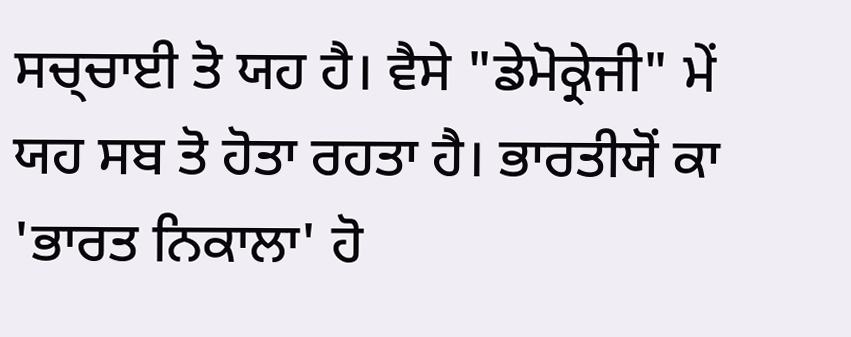ਸਚ੍ਚਾਈ ਤੋ ਯਹ ਹੈ। ਵੈਸੇ "ਡੇਮੋਕ੍ਰੇਜੀ" ਮੇਂ ਯਹ ਸਬ ਤੋ ਹੋਤਾ ਰਹਤਾ ਹੈ। ਭਾਰਤੀਯੋਂ ਕਾ 'ਭਾਰਤ ਨਿਕਾਲਾ' ਹੋ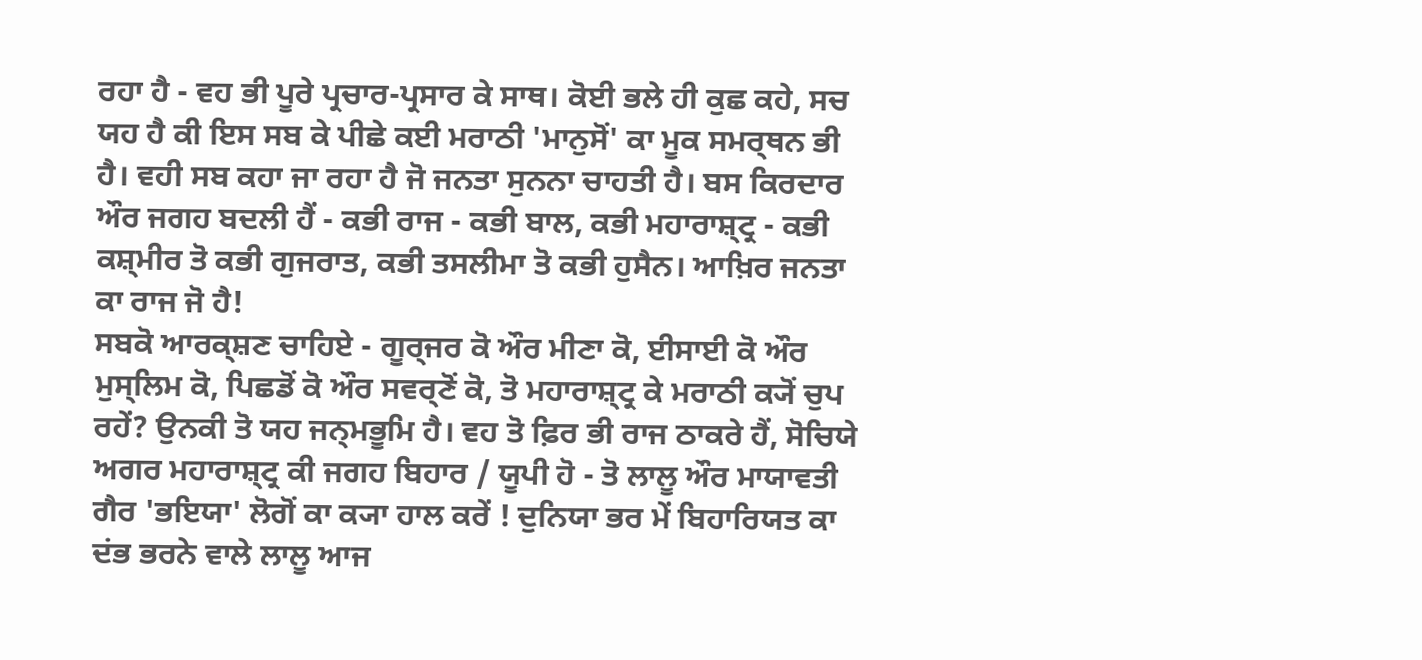ਰਹਾ ਹੈ - ਵਹ ਭੀ ਪੂਰੇ ਪ੍ਰਚਾਰ-ਪ੍ਰਸਾਰ ਕੇ ਸਾਥ। ਕੋਈ ਭਲੇ ਹੀ ਕੁਛ ਕਹੇ, ਸਚ ਯਹ ਹੈ ਕੀ ਇਸ ਸਬ ਕੇ ਪੀਛੇ ਕਈ ਮਰਾਠੀ 'ਮਾਨੁਸੋਂ' ਕਾ ਮੂਕ ਸਮਰ੍ਥਨ ਭੀ ਹੈ। ਵਹੀ ਸਬ ਕਹਾ ਜਾ ਰਹਾ ਹੈ ਜੋ ਜਨਤਾ ਸੁਨਨਾ ਚਾਹਤੀ ਹੈ। ਬਸ ਕਿਰਦਾਰ ਔਰ ਜਗਹ ਬਦਲੀ ਹੈਂ - ਕਭੀ ਰਾਜ - ਕਭੀ ਬਾਲ, ਕਭੀ ਮਹਾਰਾਸ਼੍ਟ੍ਰ - ਕਭੀ ਕਸ਼੍ਮੀਰ ਤੋ ਕਭੀ ਗੁਜਰਾਤ, ਕਭੀ ਤਸਲੀਮਾ ਤੋ ਕਭੀ ਹੁਸੈਨ। ਆਖ਼ਿਰ ਜਨਤਾ ਕਾ ਰਾਜ ਜੋ ਹੈ!
ਸਬਕੋ ਆਰਕ੍ਸ਼ਣ ਚਾਹਿਏ - ਗੂਰ੍ਜਰ ਕੋ ਔਰ ਮੀਣਾ ਕੋ, ਈਸਾਈ ਕੋ ਔਰ ਮੁਸ੍ਲਿਮ ਕੋ, ਪਿਛਡੋਂ ਕੋ ਔਰ ਸਵਰ੍ਣੋਂ ਕੋ, ਤੋ ਮਹਾਰਾਸ਼੍ਟ੍ਰ ਕੇ ਮਰਾਠੀ ਕ੍ਯੋਂ ਚੁਪ ਰਹੇਂ? ਉਨਕੀ ਤੋ ਯਹ ਜਨ੍ਮਭੂਮਿ ਹੈ। ਵਹ ਤੋ ਫ਼ਿਰ ਭੀ ਰਾਜ ਠਾਕਰੇ ਹੈਂ, ਸੋਚਿਯੇ ਅਗਰ ਮਹਾਰਾਸ਼੍ਟ੍ਰ ਕੀ ਜਗਹ ਬਿਹਾਰ / ਯੂਪੀ ਹੋ - ਤੋ ਲਾਲੂ ਔਰ ਮਾਯਾਵਤੀ ਗੈਰ 'ਭਇਯਾ' ਲੋਗੋਂ ਕਾ ਕ੍ਯਾ ਹਾਲ ਕਰੇਂ ! ਦੁਨਿਯਾ ਭਰ ਮੇਂ ਬਿਹਾਰਿਯਤ ਕਾ ਦਂਭ ਭਰਨੇ ਵਾਲੇ ਲਾਲੂ ਆਜ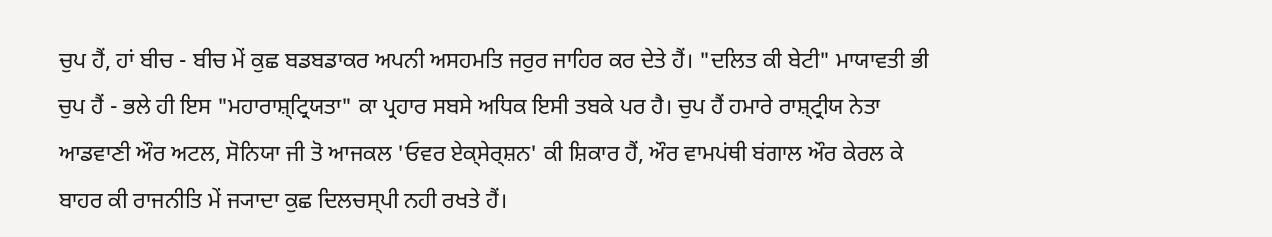ਚੁਪ ਹੈਂ, ਹਾਂ ਬੀਚ - ਬੀਚ ਮੇਂ ਕੁਛ ਬਡਬਡਾਕਰ ਅਪਨੀ ਅਸਹਮਤਿ ਜਰੁਰ ਜਾਹਿਰ ਕਰ ਦੇਤੇ ਹੈਂ। "ਦਲਿਤ ਕੀ ਬੇਟੀ" ਮਾਯਾਵਤੀ ਭੀ ਚੁਪ ਹੈਂ - ਭਲੇ ਹੀ ਇਸ "ਮਹਾਰਾਸ਼੍ਟ੍ਰਿਯਤਾ" ਕਾ ਪ੍ਰਹਾਰ ਸਬਸੇ ਅਧਿਕ ਇਸੀ ਤਬਕੇ ਪਰ ਹੈ। ਚੁਪ ਹੈਂ ਹਮਾਰੇ ਰਾਸ਼੍ਟ੍ਰੀਯ ਨੇਤਾ ਆਡਵਾਣੀ ਔਰ ਅਟਲ, ਸੋਨਿਯਾ ਜੀ ਤੋ ਆਜਕਲ 'ਓਵਰ ਏਕ੍ਸੇਰ੍ਸ਼ਨ' ਕੀ ਸ਼ਿਕਾਰ ਹੈਂ, ਔਰ ਵਾਮਪਂਥੀ ਬਂਗਾਲ ਔਰ ਕੇਰਲ ਕੇ ਬਾਹਰ ਕੀ ਰਾਜਨੀਤਿ ਮੇਂ ਜ੍ਯਾਦਾ ਕੁਛ ਦਿਲਚਸ੍ਪੀ ਨਹੀ ਰਖਤੇ ਹੈਂ।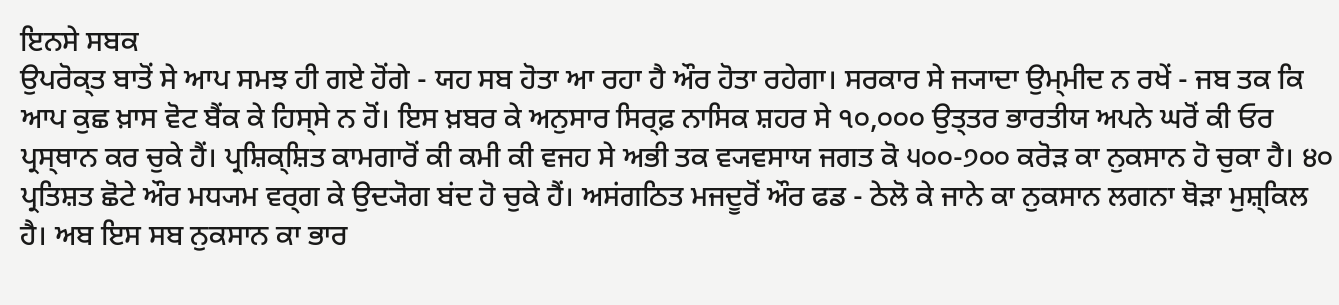ਇਨਸੇ ਸਬਕ
ਉਪਰੋਕ੍ਤ ਬਾਤੋਂ ਸੇ ਆਪ ਸਮਝ ਹੀ ਗਏ ਹੋਂਗੇ - ਯਹ ਸਬ ਹੋਤਾ ਆ ਰਹਾ ਹੈ ਔਰ ਹੋਤਾ ਰਹੇਗਾ। ਸਰਕਾਰ ਸੇ ਜ੍ਯਾਦਾ ਉਮ੍ਮੀਦ ਨ ਰਖੇਂ - ਜਬ ਤਕ ਕਿ ਆਪ ਕੁਛ ਖ਼ਾਸ ਵੋਟ ਬੈਂਕ ਕੇ ਹਿਸ੍ਸੇ ਨ ਹੋਂ। ਇਸ ਖ਼ਬਰ ਕੇ ਅਨੁਸਾਰ ਸਿਰ੍ਫ਼ ਨਾਸਿਕ ਸ਼ਹਰ ਸੇ ੧੦,੦੦੦ ਉਤ੍ਤਰ ਭਾਰਤੀਯ ਅਪਨੇ ਘਰੋਂ ਕੀ ਓਰ ਪ੍ਰਸ੍ਥਾਨ ਕਰ ਚੁਕੇ ਹੈਂ। ਪ੍ਰਸ਼ਿਕ੍ਸ਼ਿਤ ਕਾਮਗਾਰੋਂ ਕੀ ਕਮੀ ਕੀ ਵਜਹ ਸੇ ਅਭੀ ਤਕ ਵ੍ਯਵਸਾਯ ਜਗਤ ਕੋ ੫੦੦-੭੦੦ ਕਰੋੜ ਕਾ ਨੁਕਸਾਨ ਹੋ ਚੁਕਾ ਹੈ। ੪੦ ਪ੍ਰਤਿਸ਼ਤ ਛੋਟੇ ਔਰ ਮਧ੍ਯਮ ਵਰ੍ਗ ਕੇ ਉਦ੍ਯੋਗ ਬਂਦ ਹੋ ਚੁਕੇ ਹੈਂ। ਅਸਂਗਠਿਤ ਮਜਦੂਰੋਂ ਔਰ ਫਡ - ਠੇਲੋ ਕੇ ਜਾਨੇ ਕਾ ਨੁਕਸਾਨ ਲਗਨਾ ਥੋੜਾ ਮੁਸ਼੍ਕਿਲ ਹੈ। ਅਬ ਇਸ ਸਬ ਨੁਕਸਾਨ ਕਾ ਭਾਰ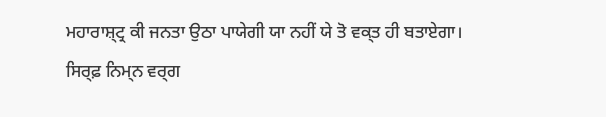ਮਹਾਰਾਸ਼੍ਟ੍ਰ ਕੀ ਜਨਤਾ ਉਠਾ ਪਾਯੇਗੀ ਯਾ ਨਹੀਂ ਯੇ ਤੋ ਵਕ੍ਤ ਹੀ ਬਤਾਏਗਾ।
ਸਿਰ੍ਫ਼ ਨਿਮ੍ਨ ਵਰ੍ਗ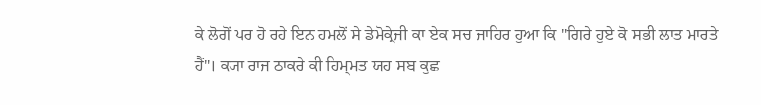ਕੇ ਲੋਗੋਂ ਪਰ ਹੋ ਰਹੇ ਇਨ ਹਮਲੋਂ ਸੇ ਡੇਮੋਕ੍ਰੇਜੀ ਕਾ ਏਕ ਸਚ ਜਾਹਿਰ ਹੁਆ ਕਿ "ਗਿਰੇ ਹੁਏ ਕੋ ਸਭੀ ਲਾਤ ਮਾਰਤੇ ਹੈਂ"। ਕ੍ਯਾ ਰਾਜ ਠਾਕਰੇ ਕੀ ਹਿਮ੍ਮਤ ਯਹ ਸਬ ਕੁਛ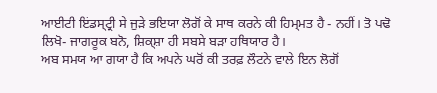ਆਈਟੀ ਇਂਡਸ੍ਟ੍ਰੀ ਸੇ ਜੁਡ਼ੇ ਭਇਯਾ ਲੋਗੋਂ ਕੇ ਸਾਥ ਕਰਨੇ ਕੀ ਹਿਮ੍ਮਤ ਹੈ - ਨਹੀਂ। ਤੋ ਪਢੋ ਲਿਖੋ- ਜਾਗਰੂਕ ਬਨੋ, ਸ਼ਿਕ੍ਸ਼ਾ ਹੀ ਸਬਸੇ ਬਡ਼ਾ ਹਥਿਯਾਰ ਹੈ।
ਅਬ ਸਮਯ ਆ ਗਯਾ ਹੈ ਕਿ ਅਪਨੇ ਘਰੋਂ ਕੀ ਤਰਫ਼ ਲੌਟਨੇ ਵਾਲੇ ਇਨ ਲੋਗੋਂ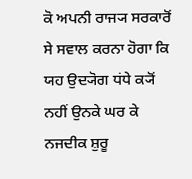ਕੋ ਅਪਨੀ ਰਾਜ੍ਯ ਸਰਕਾਰੋਂ ਸੇ ਸਵਾਲ ਕਰਨਾ ਹੋਗਾ ਕਿ ਯਹ ਉਦ੍ਯੋਗ ਧਂਧੇ ਕ੍ਯੋਂ ਨਹੀਂ ਉਨਕੇ ਘਰ ਕੇ ਨਜਦੀਕ ਸ਼ੁਰੂ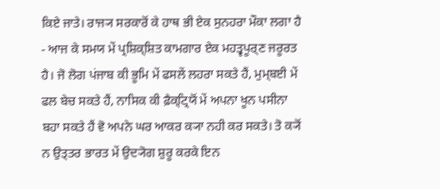ਕਿਏ ਜਾਤੇ। ਰਾਜ੍ਯ ਸਰਕਾਰੋਂ ਕੇ ਹਾਥ ਭੀ ਏਕ ਸੁਨਹਰਾ ਮੌਕਾ ਲਗਾ ਹੈ - ਆਜ ਕੇ ਸਮਯ ਮੇਂ ਪ੍ਰਸ਼ਿਕ੍ਸ਼ਿਤ ਕਾਮਗਾਰ ਏਕ ਮਹਤ੍ਵਪੂਰ੍ਣ ਜਰੂਰਤ ਹੈ। ਜੋ ਲੋਗ ਪਂਜਾਬ ਕੀ ਭੂਮਿ ਮੇਂ ਫਸਲੇਂ ਲਹਰਾ ਸਕਤੇ ਹੈਂ, ਮੁਮ੍ਬਈ ਮੇਂ ਫਲ ਬੇਚ ਸਕਤੇ ਹੈਂ, ਨਾਸਿਕ ਕੀ ਫ਼ੈਕ੍ਟ੍ਰਿਯੋਂ ਮੇਂ ਅਪਨਾ ਖੂਨ ਪਸੀਨਾ ਬਹਾ ਸਕਤੇ ਹੈਂ ਵੋ ਅਪਨੇ ਘਰ ਆਕਰ ਕ੍ਯਾ ਨਹੀ ਕਰ ਸਕਤੇ। ਤੋ ਕ੍ਯੋਂ ਨ ਉਤ੍ਤਰ ਭਾਰਤ ਮੇਂ ਉਦ੍ਯੋਗ ਸ਼ੁਰੂ ਕਰਕੇ ਇਨ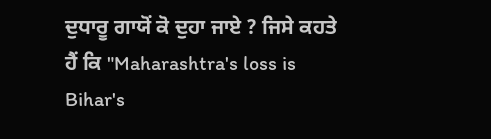ਦੁਧਾਰੂ ਗਾਯੋਂ ਕੋ ਦੁਹਾ ਜਾਏ ? ਜਿਸੇ ਕਹਤੇ ਹੈਂ ਕਿ "Maharashtra's loss is Bihar's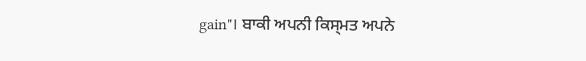gain"। ਬਾਕੀ ਅਪਨੀ ਕਿਸ੍ਮਤ ਅਪਨੇ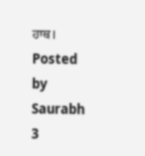ਹਾਥ।
Posted by Saurabh 3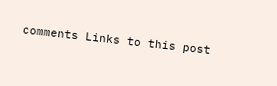comments Links to this post